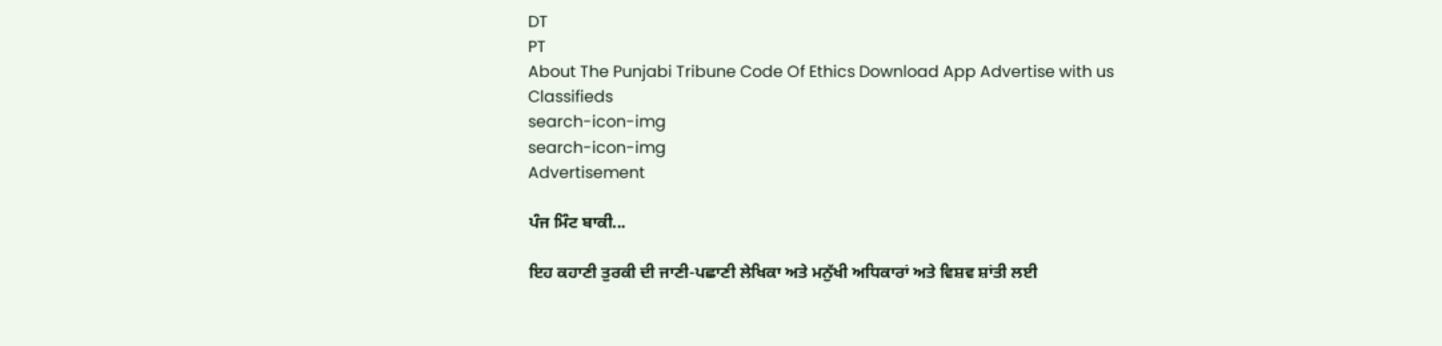DT
PT
About The Punjabi Tribune Code Of Ethics Download App Advertise with us Classifieds
search-icon-img
search-icon-img
Advertisement

ਪੰਜ ਮਿੰਟ ਬਾਕੀ...

ਇਹ ਕਹਾਣੀ ਤੁਰਕੀ ਦੀ ਜਾਣੀ-ਪਛਾਣੀ ਲੇਖਿਕਾ ਅਤੇ ਮਨੁੱਖੀ ਅਧਿਕਾਰਾਂ ਅਤੇ ਵਿਸ਼ਵ ਸ਼ਾਂਤੀ ਲਈ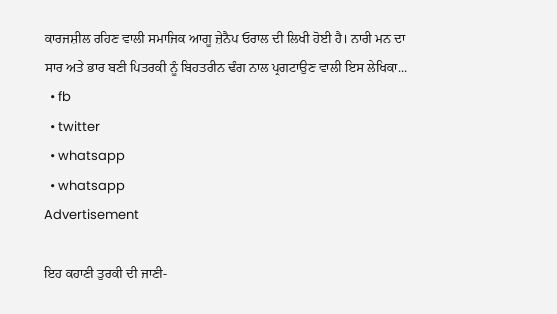ਕਾਰਜਸ਼ੀਲ ਰਹਿਣ ਵਾਲੀ ਸਮਾਜਿਕ ਆਗੂ ਜ਼ੇਨੈਪ ਓਰਾਲ ਦੀ ਲਿਖੀ ਹੋਈ ਹੈ। ਨਾਰੀ ਮਨ ਦਾ ਸਾਰ ਅਤੇ ਭਾਰ ਬਣੀ ਪਿਤਰਕੀ ਨੂੰ ਬਿਹਤਰੀਨ ਢੰਗ ਨਾਲ ਪ੍ਰਗਟਾਉਣ ਵਾਲੀ ਇਸ ਲੇਖਿਕਾ...
  • fb
  • twitter
  • whatsapp
  • whatsapp
Advertisement

ਇਹ ਕਹਾਣੀ ਤੁਰਕੀ ਦੀ ਜਾਣੀ-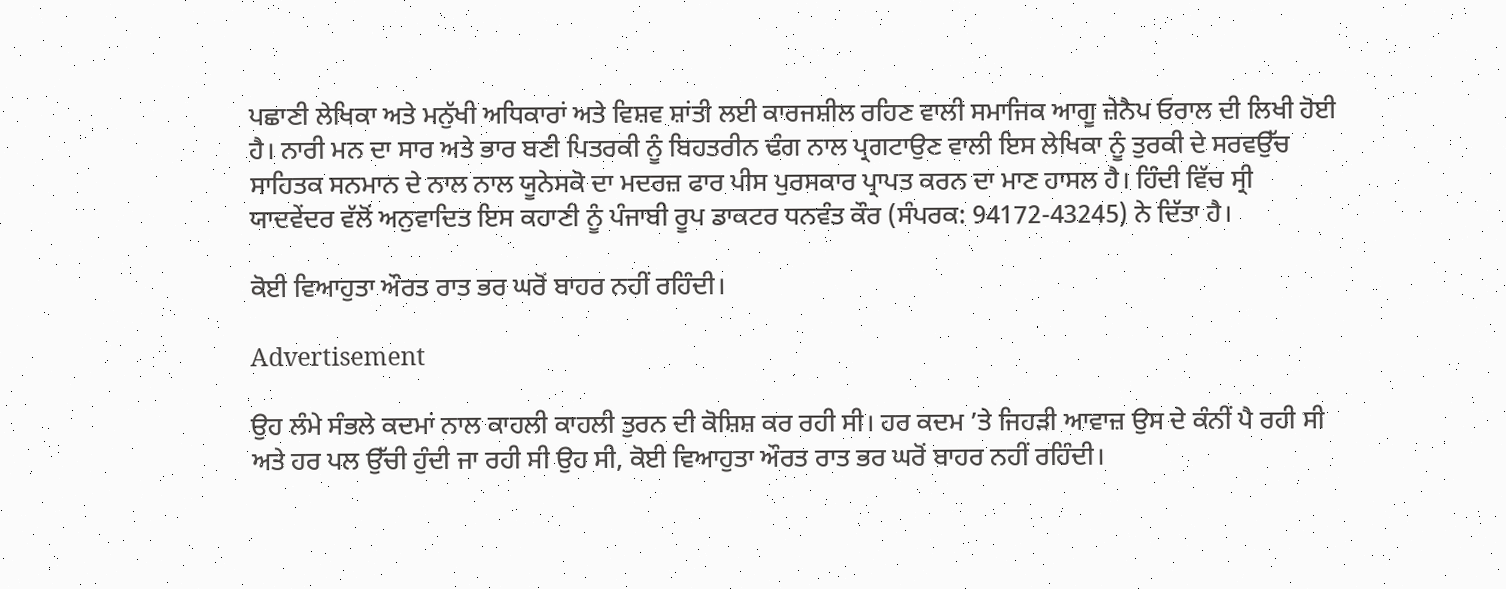ਪਛਾਣੀ ਲੇਖਿਕਾ ਅਤੇ ਮਨੁੱਖੀ ਅਧਿਕਾਰਾਂ ਅਤੇ ਵਿਸ਼ਵ ਸ਼ਾਂਤੀ ਲਈ ਕਾਰਜਸ਼ੀਲ ਰਹਿਣ ਵਾਲੀ ਸਮਾਜਿਕ ਆਗੂ ਜ਼ੇਨੈਪ ਓਰਾਲ ਦੀ ਲਿਖੀ ਹੋਈ ਹੈ। ਨਾਰੀ ਮਨ ਦਾ ਸਾਰ ਅਤੇ ਭਾਰ ਬਣੀ ਪਿਤਰਕੀ ਨੂੰ ਬਿਹਤਰੀਨ ਢੰਗ ਨਾਲ ਪ੍ਰਗਟਾਉਣ ਵਾਲੀ ਇਸ ਲੇਖਿਕਾ ਨੂੰ ਤੁਰਕੀ ਦੇ ਸਰਵਉੱਚ ਸਾਹਿਤਕ ਸਨਮਾਨ ਦੇ ਨਾਲ ਨਾਲ ਯੂਨੇਸਕੋ ਦਾ ਮਦਰਜ਼ ਫਾਰ ਪੀਸ ਪੁਰਸਕਾਰ ਪ੍ਰਾਪਤ ਕਰਨ ਦਾ ਮਾਣ ਹਾਸਲ ਹੈ। ਹਿੰਦੀ ਵਿੱਚ ਸ੍ਰੀ ਯਾਦਵੇਂਦਰ ਵੱਲੋਂ ਅਨੁਵਾਦਿਤ ਇਸ ਕਹਾਣੀ ਨੂੰ ਪੰਜਾਬੀ ਰੂਪ ਡਾਕਟਰ ਧਨਵੰਤ ਕੌਰ (ਸੰਪਰਕ: 94172-43245) ਨੇ ਦਿੱਤਾ ਹੈ।

ਕੋਈ ਵਿਆਹੁਤਾ ਔਰਤ ਰਾਤ ਭਰ ਘਰੋਂ ਬਾਹਰ ਨਹੀਂ ਰਹਿੰਦੀ।

Advertisement

ਉਹ ਲੰਮੇ ਸੰਭਲੇ ਕਦਮਾਂ ਨਾਲ ਕਾਹਲੀ ਕਾਹਲੀ ਤੁਰਨ ਦੀ ਕੋਸ਼ਿਸ਼ ਕਰ ਰਹੀ ਸੀ। ਹਰ ਕਦਮ ’ਤੇ ਜਿਹੜੀ ਆਵਾਜ਼ ਉਸ ਦੇ ਕੰਨੀਂ ਪੈ ਰਹੀ ਸੀ ਅਤੇ ਹਰ ਪਲ ਉੱਚੀ ਹੁੰਦੀ ਜਾ ਰਹੀ ਸੀ ਉਹ ਸੀ, ਕੋਈ ਵਿਆਹੁਤਾ ਔਰਤ ਰਾਤ ਭਰ ਘਰੋਂ ਬਾਹਰ ਨਹੀਂ ਰਹਿੰਦੀ।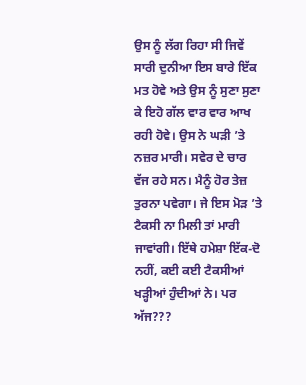ਉਸ ਨੂੰ ਲੱਗ ਰਿਹਾ ਸੀ ਜਿਵੇਂ ਸਾਰੀ ਦੁਨੀਆ ਇਸ ਬਾਰੇ ਇੱਕ ਮਤ ਹੋਵੇ ਅਤੇ ਉਸ ਨੂੰ ਸੁਣਾ ਸੁਣਾ ਕੇ ਇਹੋ ਗੱਲ ਵਾਰ ਵਾਰ ਆਖ ਰਹੀ ਹੋਵੇ। ਉਸ ਨੇ ਘੜੀ ’ਤੇ ਨਜ਼ਰ ਮਾਰੀ। ਸਵੇਰ ਦੇ ਚਾਰ ਵੱਜ ਰਹੇ ਸਨ। ਮੈਨੂੰ ਹੋਰ ਤੇਜ਼ ਤੁਰਨਾ ਪਵੇਗਾ। ਜੇ ਇਸ ਮੋੜ ’ਤੇ ਟੈਕਸੀ ਨਾ ਮਿਲੀ ਤਾਂ ਮਾਰੀ ਜਾਵਾਂਗੀ। ਇੱਥੇ ਹਮੇਸ਼ਾ ਇੱਕ-ਦੋ ਨਹੀਂ, ਕਈ ਕਈ ਟੈਕਸੀਆਂ ਖੜ੍ਹੀਆਂ ਹੁੰਦੀਆਂ ਨੇ। ਪਰ ਅੱਜ???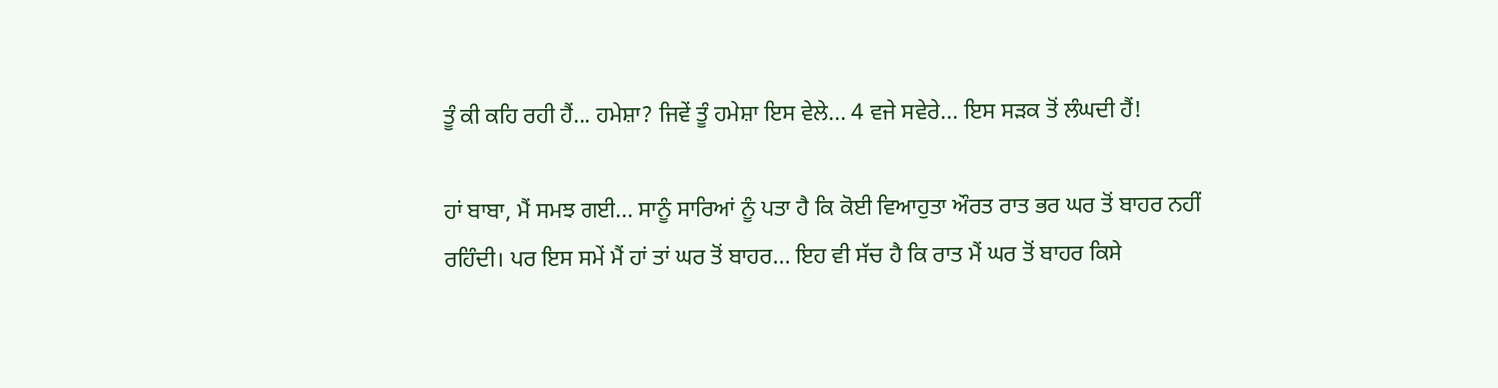ਤੂੰ ਕੀ ਕਹਿ ਰਹੀ ਹੈਂ... ਹਮੇਸ਼ਾ? ਜਿਵੇਂ ਤੂੰ ਹਮੇਸ਼ਾ ਇਸ ਵੇਲੇ... 4 ਵਜੇ ਸਵੇਰੇ... ਇਸ ਸੜਕ ਤੋਂ ਲੰਘਦੀ ਹੈਂ!

ਹਾਂ ਬਾਬਾ, ਮੈਂ ਸਮਝ ਗਈ... ਸਾਨੂੰ ਸਾਰਿਆਂ ਨੂੰ ਪਤਾ ਹੈ ਕਿ ਕੋਈ ਵਿਆਹੁਤਾ ਔਰਤ ਰਾਤ ਭਰ ਘਰ ਤੋਂ ਬਾਹਰ ਨਹੀਂ ਰਹਿੰਦੀ। ਪਰ ਇਸ ਸਮੇਂ ਮੈਂ ਹਾਂ ਤਾਂ ਘਰ ਤੋਂ ਬਾਹਰ... ਇਹ ਵੀ ਸੱਚ ਹੈ ਕਿ ਰਾਤ ਮੈਂ ਘਰ ਤੋਂ ਬਾਹਰ ਕਿਸੇ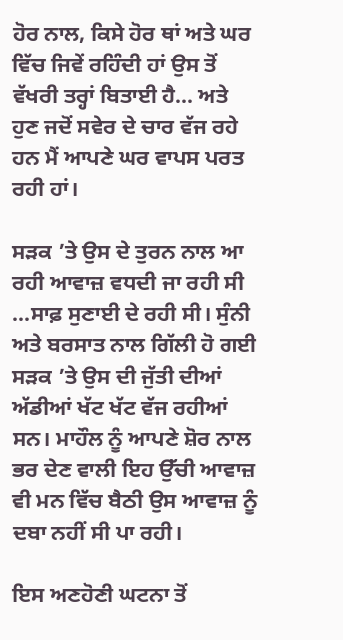ਹੋਰ ਨਾਲ, ਕਿਸੇ ਹੋਰ ਥਾਂ ਅਤੇ ਘਰ ਵਿੱਚ ਜਿਵੇਂ ਰਹਿੰਦੀ ਹਾਂ ਉਸ ਤੋਂ ਵੱਖਰੀ ਤਰ੍ਹਾਂ ਬਿਤਾਈ ਹੈ... ਅਤੇ ਹੁਣ ਜਦੋਂ ਸਵੇਰ ਦੇ ਚਾਰ ਵੱਜ ਰਹੇ ਹਨ ਮੈਂ ਆਪਣੇ ਘਰ ਵਾਪਸ ਪਰਤ ਰਹੀ ਹਾਂ।

ਸੜਕ ’ਤੇ ਉਸ ਦੇ ਤੁਰਨ ਨਾਲ ਆ ਰਹੀ ਆਵਾਜ਼ ਵਧਦੀ ਜਾ ਰਹੀ ਸੀ ...ਸਾਫ਼ ਸੁਣਾਈ ਦੇ ਰਹੀ ਸੀ। ਸੁੰਨੀ ਅਤੇ ਬਰਸਾਤ ਨਾਲ ਗਿੱਲੀ ਹੋ ਗਈ ਸੜਕ ’ਤੇ ਉਸ ਦੀ ਜੁੱਤੀ ਦੀਆਂ ਅੱਡੀਆਂ ਖੱਟ ਖੱਟ ਵੱਜ ਰਹੀਆਂ ਸਨ। ਮਾਹੌਲ ਨੂੰ ਆਪਣੇ ਸ਼ੋਰ ਨਾਲ ਭਰ ਦੇਣ ਵਾਲੀ ਇਹ ਉੱਚੀ ਆਵਾਜ਼ ਵੀ ਮਨ ਵਿੱਚ ਬੈਠੀ ਉਸ ਆਵਾਜ਼ ਨੂੰ ਦਬਾ ਨਹੀਂ ਸੀ ਪਾ ਰਹੀ।

ਇਸ ਅਣਹੋਣੀ ਘਟਨਾ ਤੋਂ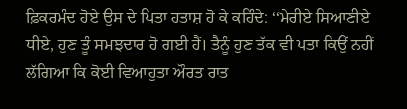ਫ਼ਿਕਰਮੰਦ ਹੋਏ ਉਸ ਦੇ ਪਿਤਾ ਹਤਾਸ਼ ਹੋ ਕੇ ਕਹਿੰਦੇ: ‘‘ਮੇਰੀਏ ਸਿਆਣੀਏ ਧੀਏ, ਹੁਣ ਤੂੰ ਸਮਝਦਾਰ ਹੋ ਗਈ ਹੈਂ। ਤੈਨੂੰ ਹੁਣ ਤੱਕ ਵੀ ਪਤਾ ਕਿਉਂ ਨਹੀਂ ਲੱਗਿਆ ਕਿ ਕੋਈ ਵਿਆਹੁਤਾ ਔਰਤ ਰਾਤ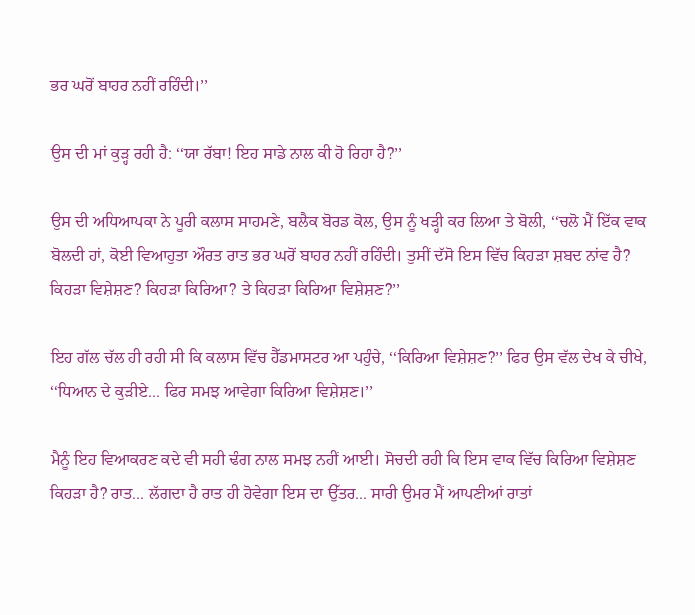ਭਰ ਘਰੋਂ ਬਾਹਰ ਨਹੀਂ ਰਹਿੰਦੀ।’’

ਉਸ ਦੀ ਮਾਂ ਕੁੜ੍ਹ ਰਹੀ ਹੈ: ‘‘ਯਾ ਰੱਬਾ! ਇਹ ਸਾਡੇ ਨਾਲ ਕੀ ਹੋ ਰਿਹਾ ਹੈ?’’

ਉਸ ਦੀ ਅਧਿਆਪਕਾ ਨੇ ਪੂਰੀ ਕਲਾਸ ਸਾਹਮਣੇ, ਬਲੈਕ ਬੋਰਡ ਕੋਲ, ਉਸ ਨੂੰ ਖੜ੍ਹੀ ਕਰ ਲਿਆ ਤੇ ਬੋਲੀ, ‘‘ਚਲੋ ਮੈਂ ਇੱਕ ਵਾਕ ਬੋਲਦੀ ਹਾਂ, ਕੋਈ ਵਿਆਹੁਤਾ ਔਰਤ ਰਾਤ ਭਰ ਘਰੋਂ ਬਾਹਰ ਨਹੀਂ ਰਹਿੰਦੀ। ਤੁਸੀਂ ਦੱਸੋ ਇਸ ਵਿੱਚ ਕਿਹੜਾ ਸ਼ਬਦ ਨਾਂਵ ਹੈ? ਕਿਹੜਾ ਵਿਸ਼ੇਸ਼ਣ? ਕਿਹੜਾ ਕਿਰਿਆ? ਤੇ ਕਿਹੜਾ ਕਿਰਿਆ ਵਿਸ਼ੇਸ਼ਣ?’’

ਇਹ ਗੱਲ ਚੱਲ ਹੀ ਰਹੀ ਸੀ ਕਿ ਕਲਾਸ ਵਿੱਚ ਹੈੱਡਮਾਸਟਰ ਆ ਪਹੁੰਚੇ, ‘‘ਕਿਰਿਆ ਵਿਸ਼ੇਸ਼ਣ?’’ ਫਿਰ ਉਸ ਵੱਲ ਦੇਖ ਕੇ ਚੀਖੇ, ‘‘ਧਿਆਨ ਦੇ ਕੁੜੀਏ... ਫਿਰ ਸਮਝ ਆਵੇਗਾ ਕਿਰਿਆ ਵਿਸ਼ੇਸ਼ਣ।’’

ਮੈਨੂੰ ਇਹ ਵਿਆਕਰਣ ਕਦੇ ਵੀ ਸਹੀ ਢੰਗ ਨਾਲ ਸਮਝ ਨਹੀਂ ਆਈ। ਸੋਚਦੀ ਰਹੀ ਕਿ ਇਸ ਵਾਕ ਵਿੱਚ ਕਿਰਿਆ ਵਿਸ਼ੇਸ਼ਣ ਕਿਹੜਾ ਹੈ? ਰਾਤ... ਲੱਗਦਾ ਹੈ ਰਾਤ ਹੀ ਹੋਵੇਗਾ ਇਸ ਦਾ ਉੱਤਰ... ਸਾਰੀ ਉਮਰ ਮੈਂ ਆਪਣੀਆਂ ਰਾਤਾਂ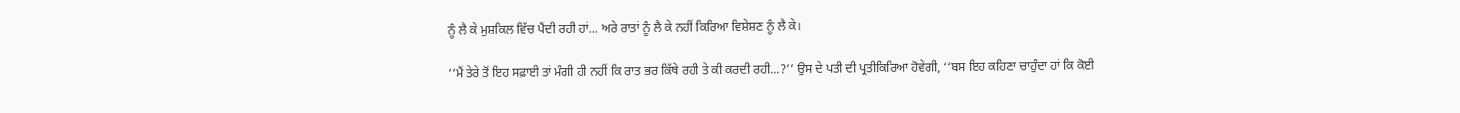ਨੂੰ ਲੈ ਕੇ ਮੁਸ਼ਕਿਲ ਵਿੱਚ ਪੈਂਦੀ ਰਹੀ ਹਾਂ... ਅਰੇ ਰਾਤਾਂ ਨੂੰ ਲੈ ਕੇ ਨਹੀਂ ਕਿਰਿਆ ਵਿਸ਼ੇਸ਼ਣ ਨੂੰ ਲੈ ਕੇ।

‘‘ਮੈਂ ਤੇਰੇ ਤੋਂ ਇਹ ਸਫ਼ਾਈ ਤਾਂ ਮੰਗੀ ਹੀ ਨਹੀਂ ਕਿ ਰਾਤ ਭਰ ਕਿੱਥੇ ਰਹੀ ਤੇ ਕੀ ਕਰਦੀ ਰਹੀ...?’’ ਉਸ ਦੇ ਪਤੀ ਦੀ ਪ੍ਰਤੀਕਿਰਿਆ ਹੋਵੇਗੀ, ‘‘ਬਸ ਇਹ ਕਹਿਣਾ ਚਾਹੁੰਦਾ ਹਾਂ ਕਿ ਕੋਈ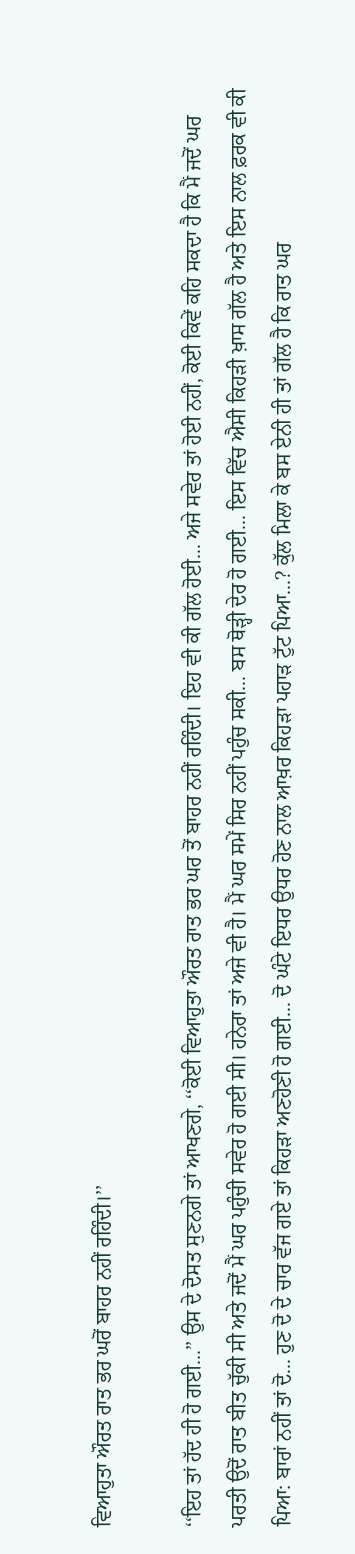ਵਿਆਹੁਤਾ ਔਰਤ ਰਾਤ ਭਰ ਘਰੋਂ ਬਾਹਰ ਨਹੀਂ ਰਹਿੰਦੀ।’’

‘‘ਇਹ ਤਾਂ ਹੱਦ ਹੀ ਹੋ ਗਈ...’’ ਉਸ ਦੇ ਦੋਸਤ ਸੁਣਨਗੇ ਤਾਂ ਆਖਣਗੇ, ‘‘ਕੋਈ ਵਿਆਹੁਤਾ ਔਰਤ ਰਾਤ ਭਰ ਘਰ ਤੋਂ ਬਾਹਰ ਨਹੀਂ ਰਹਿੰਦੀ। ਇਹ ਵੀ ਕੀ ਗੱਲ ਹੋਈ... ਅਜੇ ਸਵੇਰ ਤਾਂ ਹੋਈ ਨਹੀਂ, ਕੋਈ ਕਿਵੇਂ ਕਹਿ ਸਕਦਾ ਹੈ ਕਿ ਮੈਂ ਜਦੋਂ ਘਰ ਪਰਤੀ ਉਦੋਂ ਰਾਤ ਬੀਤ ਚੁੱਕੀ ਸੀ ਅਤੇ ਜਦੋਂ ਮੈਂ ਘਰ ਪਹੁੰਚੀ ਸਵੇਰ ਹੋ ਗਈ ਸੀ। ਹਨੇਰਾ ਤਾਂ ਅਜੇ ਵੀ ਹੈ। ਮੈਂ ਘਰ ਸਮੇਂ ਸਿਰ ਨਹੀਂ ਪਹੁੰਚ ਸਕੀ... ਬਸ ਥੋੜ੍ਹੀ ਦੇਰ ਹੋ ਗਈ... ਇਸ ਵਿੱਚ ਐਸੀ ਕਿਹੜੀ ਖ਼ਾਸ ਗੱਲ ਹੈ ਅਤੇ ਇਸ ਨਾਲ ਫ਼ਰਕ ਵੀ ਕੀ ਪਿਆ: ਬਾਰਾਂ ਨਹੀਂ ਤਾਂ ਦੋ... ਹੁਣ ਦੋ ਦੇ ਚਾਰ ਵੱਜ ਗਏ ਤਾਂ ਕਿਹੜਾ ਅਣਹੋਣੀ ਹੋ ਗਈ... ਦੋ ਘੰਟੇ ਇਧਰ ਉਧਰ ਹੋਣ ਨਾਲ ਆਖ਼ਰ ਕਿਹੜਾ ਪਹਾੜ ਟੁੱਟ ਪਿਆ...? ਕੁੱਲ ਮਿਲਾ ਕੇ ਬਸ ਏਨੀ ਹੀ ਤਾਂ ਗੱਲ ਹੈ ਕਿ ਰਾਤ ਘਰ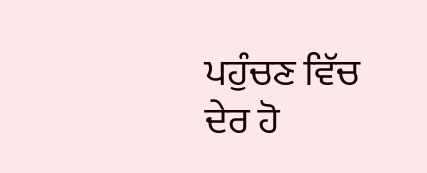ਪਹੁੰਚਣ ਵਿੱਚ ਦੇਰ ਹੋ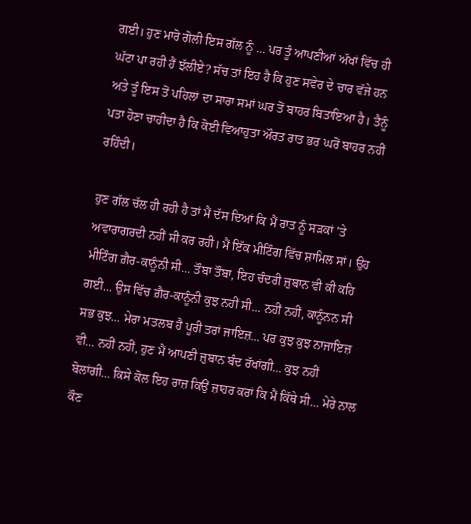ਗਈ। ਹੁਣ ਮਾਰੋ ਗੋਲੀ ਇਸ ਗੱਲ ਨੂੰ ... ਪਰ ਤੂੰ ਆਪਣੀਆਂ ਅੱਖਾਂ ਵਿੱਚ ਹੀ ਘੱਟਾ ਪਾ ਰਹੀ ਹੈਂ ਝੱਲੀਏ? ਸੱਚ ਤਾਂ ਇਹ ਹੈ ਕਿ ਹੁਣ ਸਵੇਰ ਦੇ ਚਾਰ ਵੱਜੇ ਹਨ ਅਤੇ ਤੂੰ ਇਸ ਤੋਂ ਪਹਿਲਾਂ ਦਾ ਸਾਰਾ ਸਮਾਂ ਘਰ ਤੋਂ ਬਾਹਰ ਬਿਤਾਇਆ ਹੈ। ਤੈਨੂੰ ਪਤਾ ਹੋਣਾ ਚਾਹੀਦਾ ਹੈ ਕਿ ਕੋਈ ਵਿਆਹੁਤਾ ਔਰਤ ਰਾਤ ਭਰ ਘਰੋਂ ਬਾਹਰ ਨਹੀਂ ਰਹਿੰਦੀ।

ਹੁਣ ਗੱਲ ਚੱਲ ਹੀ ਰਹੀ ਹੈ ਤਾਂ ਮੈਂ ਦੱਸ ਦਿਆਂ ਕਿ ਮੈਂ ਰਾਤ ਨੂੰ ਸੜਕਾਂ ’ਤੇ ਅਵਾਰਾਗਰਦੀ ਨਹੀਂ ਸੀ ਕਰ ਰਹੀ। ਮੈਂ ਇੱਕ ਮੀਟਿੰਗ ਵਿੱਚ ਸ਼ਾਮਿਲ ਸਾਂ। ਉਹ ਮੀਟਿੰਗ ਗ਼ੈਰ-ਕਾਨੂੰਨੀ ਸੀ... ਤੌਬਾ ਤੌਬਾ, ਇਹ ਚੰਦਰੀ ਜ਼ੁਬਾਨ ਵੀ ਕੀ ਕਹਿ ਗਈ... ਉਸ ਵਿੱਚ ਗ਼ੈਰ-ਕਾਨੂੰਨੀ ਕੁਝ ਨਹੀਂ ਸੀ... ਨਹੀਂ ਨਹੀਂ, ਕਾਨੂੰਨਨ ਸੀ ਸਭ ਕੁਝ... ਮੇਰਾ ਮਤਲਬ ਹੈ ਪੂਰੀ ਤਰਾਂ ਜਾਇਜ਼... ਪਰ ਕੁਝ ਕੁਝ ਨਾਜਾਇਜ਼ ਵੀ... ਨਹੀਂ ਨਹੀਂ, ਹੁਣ ਮੈਂ ਆਪਣੀ ਜ਼ੁਬਾਨ ਬੰਦ ਰੱਖਾਂਗੀ... ਕੁਝ ਨਹੀਂ ਬੋਲਾਂਗੀ... ਕਿਸੇ ਕੋਲ ਇਹ ਰਾਜ਼ ਕਿਉਂ ਜ਼ਾਹਰ ਕਰਾਂ ਕਿ ਮੈਂ ਕਿੱਥੇ ਸੀ... ਮੇਰੇ ਨਾਲ ਕੌਣ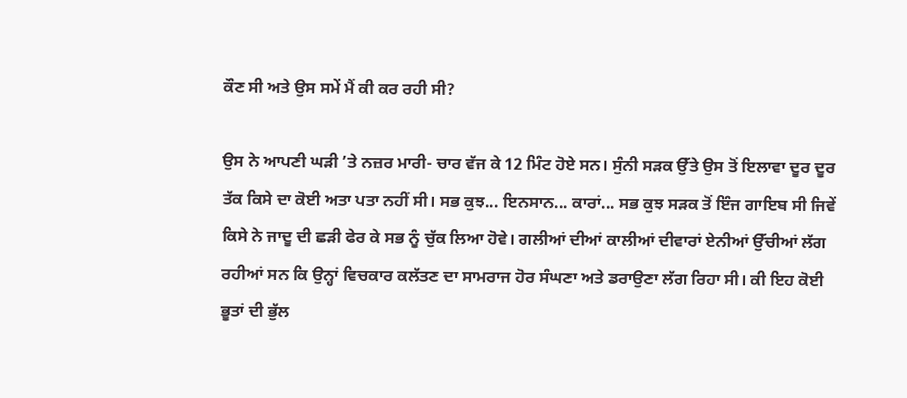ਕੌਣ ਸੀ ਅਤੇ ਉਸ ਸਮੇਂ ਮੈਂ ਕੀ ਕਰ ਰਹੀ ਸੀ?

ਉਸ ਨੇ ਆਪਣੀ ਘੜੀ ’ਤੇ ਨਜ਼ਰ ਮਾਰੀ- ਚਾਰ ਵੱਜ ਕੇ 12 ਮਿੰਟ ਹੋਏ ਸਨ। ਸੁੰਨੀ ਸੜਕ ਉੱਤੇ ਉਸ ਤੋਂ ਇਲਾਵਾ ਦੂਰ ਦੂਰ ਤੱਕ ਕਿਸੇ ਦਾ ਕੋਈ ਅਤਾ ਪਤਾ ਨਹੀਂ ਸੀ। ਸਭ ਕੁਝ... ਇਨਸਾਨ... ਕਾਰਾਂ... ਸਭ ਕੁਝ ਸੜਕ ਤੋਂ ਇੰਜ ਗਾਇਬ ਸੀ ਜਿਵੇਂ ਕਿਸੇ ਨੇ ਜਾਦੂ ਦੀ ਛੜੀ ਫੇਰ ਕੇ ਸਭ ਨੂੰ ਚੁੱਕ ਲਿਆ ਹੋਵੇ। ਗਲੀਆਂ ਦੀਆਂ ਕਾਲੀਆਂ ਦੀਵਾਰਾਂ ਏਨੀਆਂ ਉੱਚੀਆਂ ਲੱਗ ਰਹੀਆਂ ਸਨ ਕਿ ਉਨ੍ਹਾਂ ਵਿਚਕਾਰ ਕਲੱਤਣ ਦਾ ਸਾਮਰਾਜ ਹੋਰ ਸੰਘਣਾ ਅਤੇ ਡਰਾਉਣਾ ਲੱਗ ਰਿਹਾ ਸੀ। ਕੀ ਇਹ ਕੋਈ ਭੂਤਾਂ ਦੀ ਭੁੱਲ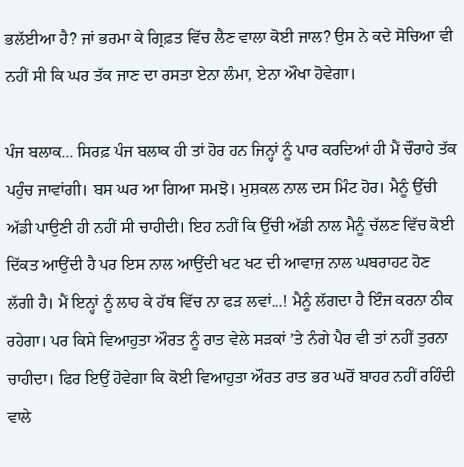ਭਲੱਈਆ ਹੈ? ਜਾਂ ਭਰਮਾ ਕੇ ਗ੍ਰਿਫ਼ਤ ਵਿੱਚ ਲੈਣ ਵਾਲਾ ਕੋਈ ਜਾਲ? ਉਸ ਨੇ ਕਦੇ ਸੋਚਿਆ ਵੀ ਨਹੀਂ ਸੀ ਕਿ ਘਰ ਤੱਕ ਜਾਣ ਦਾ ਰਸਤਾ ਏਨਾ ਲੰਮਾ, ਏਨਾ ਔਖਾ ਹੋਵੇਗਾ।

ਪੰਜ ਬਲਾਕ... ਸਿਰਫ਼ ਪੰਜ ਬਲਾਕ ਹੀ ਤਾਂ ਹੋਰ ਹਨ ਜਿਨ੍ਹਾਂ ਨੂੰ ਪਾਰ ਕਰਦਿਆਂ ਹੀ ਮੈਂ ਚੌਰਾਹੇ ਤੱਕ ਪਹੁੰਚ ਜਾਵਾਂਗੀ। ਬਸ ਘਰ ਆ ਗਿਆ ਸਮਝੋ। ਮੁਸ਼ਕਲ ਨਾਲ ਦਸ ਮਿੰਟ ਹੋਰ। ਮੈਨੂੰ ਉੱਚੀ ਅੱਡੀ ਪਾਉਣੀ ਹੀ ਨਹੀਂ ਸੀ ਚਾਹੀਦੀ। ਇਹ ਨਹੀਂ ਕਿ ਉੱਚੀ ਅੱਡੀ ਨਾਲ ਮੈਨੂੰ ਚੱਲਣ ਵਿੱਚ ਕੋਈ ਦਿੱਕਤ ਆਉਂਦੀ ਹੈ ਪਰ ਇਸ ਨਾਲ ਆਉਂਦੀ ਖਟ ਖਟ ਦੀ ਆਵਾਜ਼ ਨਾਲ ਘਬਰਾਹਟ ਹੋਣ ਲੱਗੀ ਹੈ। ਮੈਂ ਇਨ੍ਹਾਂ ਨੂੰ ਲਾਹ ਕੇ ਹੱਥ ਵਿੱਚ ਨਾ ਫੜ ਲਵਾਂ...! ਮੈਨੂੰ ਲੱਗਦਾ ਹੈ ਇੰਜ ਕਰਨਾ ਠੀਕ ਰਹੇਗਾ। ਪਰ ਕਿਸੇ ਵਿਆਹੁਤਾ ਔਰਤ ਨੂੰ ਰਾਤ ਵੇਲੇ ਸੜਕਾਂ ’ਤੇ ਨੰਗੇ ਪੈਰ ਵੀ ਤਾਂ ਨਹੀਂ ਤੁਰਨਾ ਚਾਹੀਦਾ। ਫਿਰ ਇਉਂ ਹੋਵੇਗਾ ਕਿ ਕੋਈ ਵਿਆਹੁਤਾ ਔਰਤ ਰਾਤ ਭਰ ਘਰੋਂ ਬਾਹਰ ਨਹੀਂ ਰਹਿੰਦੀ ਵਾਲੇ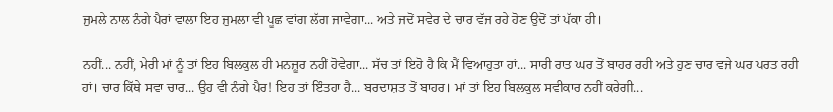ਜੁਮਲੇ ਨਾਲ ਨੰਗੇ ਪੈਰਾਂ ਵਾਲਾ ਇਹ ਜੁਮਲਾ ਵੀ ਪੂਛ ਵਾਂਗ ਲੱਗ ਜਾਵੇਗਾ... ਅਤੇ ਜਦੋਂ ਸਵੇਰ ਦੇ ਚਾਰ ਵੱਜ ਰਹੇ ਹੋਣ ਉਦੋਂ ਤਾਂ ਪੱਕਾ ਹੀ।

ਨਹੀਂ... ਨਹੀਂ, ਮੇਰੀ ਮਾਂ ਨੂੰ ਤਾਂ ਇਹ ਬਿਲਕੁਲ ਹੀ ਮਨਜ਼ੂਰ ਨਹੀਂ ਹੋਵੇਗਾ... ਸੱਚ ਤਾਂ ਇਹੋ ਹੈ ਕਿ ਮੈਂ ਵਿਆਹੁਤਾ ਹਾਂ... ਸਾਰੀ ਰਾਤ ਘਰ ਤੋਂ ਬਾਹਰ ਰਹੀ ਅਤੇ ਹੁਣ ਚਾਰ ਵਜੇ ਘਰ ਪਰਤ ਰਹੀ ਹਾਂ। ਚਾਰ ਕਿੱਥੇ ਸਵਾ ਚਾਰ... ਉਹ ਵੀ ਨੰਗੇ ਪੈਰ! ਇਹ ਤਾਂ ਇੰਤਹਾ ਹੈ... ਬਰਦਾਸ਼ਤ ਤੋਂ ਬਾਹਰ। ਮਾਂ ਤਾਂ ਇਹ ਬਿਲਕੁਲ ਸਵੀਕਾਰ ਨਹੀਂ ਕਰੇਗੀ...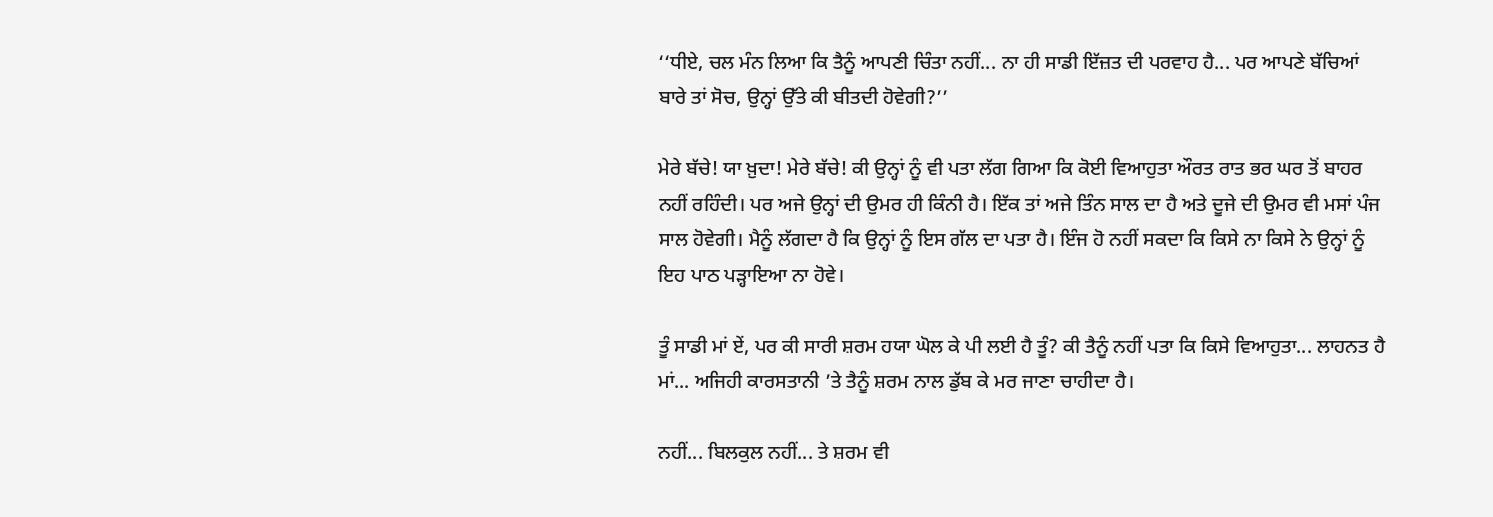‘‘ਧੀਏ, ਚਲ ਮੰਨ ਲਿਆ ਕਿ ਤੈਨੂੰ ਆਪਣੀ ਚਿੰਤਾ ਨਹੀਂ... ਨਾ ਹੀ ਸਾਡੀ ਇੱਜ਼ਤ ਦੀ ਪਰਵਾਹ ਹੈ... ਪਰ ਆਪਣੇ ਬੱਚਿਆਂ ਬਾਰੇ ਤਾਂ ਸੋਚ, ਉਨ੍ਹਾਂ ਉੱਤੇ ਕੀ ਬੀਤਦੀ ਹੋਵੇਗੀ?’’

ਮੇਰੇ ਬੱਚੇ! ਯਾ ਖ਼ੁਦਾ! ਮੇਰੇ ਬੱਚੇ! ਕੀ ਉਨ੍ਹਾਂ ਨੂੰ ਵੀ ਪਤਾ ਲੱਗ ਗਿਆ ਕਿ ਕੋਈ ਵਿਆਹੁਤਾ ਔਰਤ ਰਾਤ ਭਰ ਘਰ ਤੋਂ ਬਾਹਰ ਨਹੀਂ ਰਹਿੰਦੀ। ਪਰ ਅਜੇ ਉਨ੍ਹਾਂ ਦੀ ਉਮਰ ਹੀ ਕਿੰਨੀ ਹੈ। ਇੱਕ ਤਾਂ ਅਜੇ ਤਿੰਨ ਸਾਲ ਦਾ ਹੈ ਅਤੇ ਦੂਜੇ ਦੀ ਉਮਰ ਵੀ ਮਸਾਂ ਪੰਜ ਸਾਲ ਹੋਵੇਗੀ। ਮੈਨੂੰ ਲੱਗਦਾ ਹੈ ਕਿ ਉਨ੍ਹਾਂ ਨੂੰ ਇਸ ਗੱਲ ਦਾ ਪਤਾ ਹੈ। ਇੰਜ ਹੋ ਨਹੀਂ ਸਕਦਾ ਕਿ ਕਿਸੇ ਨਾ ਕਿਸੇ ਨੇ ਉਨ੍ਹਾਂ ਨੂੰ ਇਹ ਪਾਠ ਪੜ੍ਹਾਇਆ ਨਾ ਹੋਵੇ।

ਤੂੰ ਸਾਡੀ ਮਾਂ ਏਂ, ਪਰ ਕੀ ਸਾਰੀ ਸ਼ਰਮ ਹਯਾ ਘੋਲ ਕੇ ਪੀ ਲਈ ਹੈ ਤੂੰ? ਕੀ ਤੈਨੂੰ ਨਹੀਂ ਪਤਾ ਕਿ ਕਿਸੇ ਵਿਆਹੁਤਾ... ਲਾਹਨਤ ਹੈ ਮਾਂ... ਅਜਿਹੀ ਕਾਰਸਤਾਨੀ ’ਤੇ ਤੈਨੂੰ ਸ਼ਰਮ ਨਾਲ ਡੁੱਬ ਕੇ ਮਰ ਜਾਣਾ ਚਾਹੀਦਾ ਹੈ।

ਨਹੀਂ... ਬਿਲਕੁਲ ਨਹੀਂ... ਤੇ ਸ਼ਰਮ ਵੀ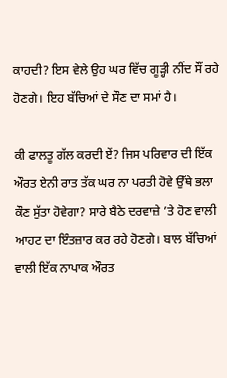ਕਾਹਦੀ? ਇਸ ਵੇਲੇ ਉਹ ਘਰ ਵਿੱਚ ਗੂੜ੍ਹੀ ਨੀਂਦ ਸੌਂ ਰਹੇ ਹੋਣਗੇ। ਇਹ ਬੱਚਿਆਂ ਦੇ ਸੌਣ ਦਾ ਸਮਾਂ ਹੈ।

ਕੀ ਫਾਲਤੂ ਗੱਲ ਕਰਦੀ ਏਂ? ਜਿਸ ਪਰਿਵਾਰ ਦੀ ਇੱਕ ਔਰਤ ਏਨੀ ਰਾਤ ਤੱਕ ਘਰ ਨਾ ਪਰਤੀ ਹੋਵੇ ਉੱਥੇ ਭਲਾ ਕੌਣ ਸੁੱਤਾ ਹੋਵੇਗਾ? ਸਾਰੇ ਬੈਠੇ ਦਰਵਾਜ਼ੇ ’ਤੇ ਹੋਣ ਵਾਲੀ ਆਹਟ ਦਾ ਇੰਤਜ਼ਾਰ ਕਰ ਰਹੇ ਹੋਣਗੇ। ਬਾਲ ਬੱਚਿਆਂ ਵਾਲੀ ਇੱਕ ਨਾਪਾਕ ਔਰਤ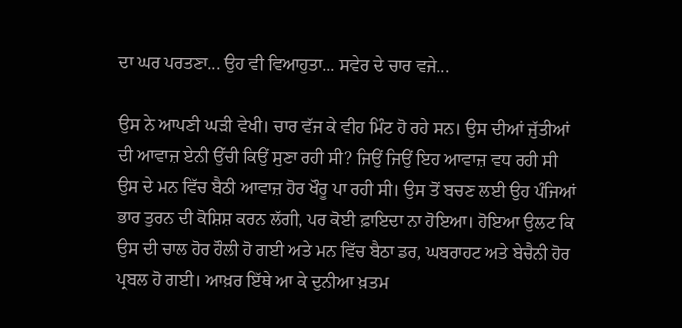ਦਾ ਘਰ ਪਰਤਣਾ... ਉਹ ਵੀ ਵਿਆਹੁਤਾ... ਸਵੇਰ ਦੇ ਚਾਰ ਵਜੇ...

ਉਸ ਨੇ ਆਪਣੀ ਘੜੀ ਵੇਖੀ। ਚਾਰ ਵੱਜ ਕੇ ਵੀਹ ਮਿੰਟ ਹੋ ਰਹੇ ਸਨ। ਉਸ ਦੀਆਂ ਜੁੱਤੀਆਂ ਦੀ ਆਵਾਜ਼ ਏਨੀ ਉੱਚੀ ਕਿਉਂ ਸੁਣਾ ਰਹੀ ਸੀ? ਜਿਉਂ ਜਿਉਂ ਇਹ ਆਵਾਜ਼ ਵਧ ਰਹੀ ਸੀ ਉਸ ਦੇ ਮਨ ਵਿੱਚ ਬੈਠੀ ਆਵਾਜ਼ ਹੋਰ ਖੌਰੂ ਪਾ ਰਹੀ ਸੀ। ਉਸ ਤੋਂ ਬਚਣ ਲਈ ਉਹ ਪੰਜਿਆਂ ਭਾਰ ਤੁਰਨ ਦੀ ਕੋਸ਼ਿਸ਼ ਕਰਨ ਲੱਗੀ, ਪਰ ਕੋਈ ਫ਼ਾਇਦਾ ਨਾ ਹੋਇਆ। ਹੋਇਆ ਉਲਟ ਕਿ ਉਸ ਦੀ ਚਾਲ ਹੋਰ ਹੌਲੀ ਹੋ ਗਈ ਅਤੇ ਮਨ ਵਿੱਚ ਬੈਠਾ ਡਰ, ਘਬਰਾਹਟ ਅਤੇ ਬੇਚੈਨੀ ਹੋਰ ਪ੍ਰਬਲ ਹੋ ਗਈ। ਆਖ਼ਰ ਇੱਥੇ ਆ ਕੇ ਦੁਨੀਆ ਖ਼ਤਮ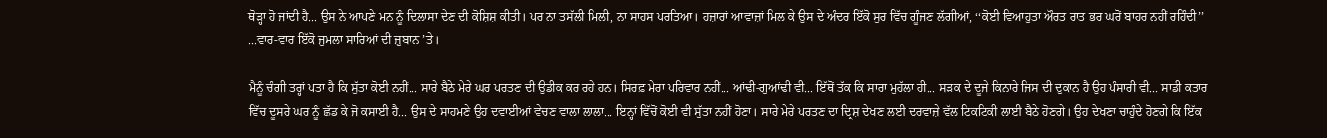ਥੋੜ੍ਹਾ ਹੋ ਜਾਂਦੀ ਹੈ... ਉਸ ਨੇ ਆਪਣੇ ਮਨ ਨੂੰ ਦਿਲਾਸਾ ਦੇਣ ਦੀ ਕੋਸ਼ਿਸ਼ ਕੀਤੀ। ਪਰ ਨਾ ਤਸੱਲੀ ਮਿਲੀ, ਨਾ ਸਾਹਸ ਪਰਤਿਆ। ਹਜ਼ਾਰਾਂ ਆਵਾਜ਼ਾਂ ਮਿਲ ਕੇ ਉਸ ਦੇ ਅੰਦਰ ਇੱਕੋ ਸੁਰ ਵਿੱਚ ਗੂੰਜਣ ਲੱਗੀਆਂ, ‘‘ਕੋਈ ਵਿਆਹੁਤਾ ਔਰਤ ਰਾਤ ਭਰ ਘਰੋਂ ਬਾਹਰ ਨਹੀਂ ਰਹਿੰਦੀ’’ ...ਵਾਰ-ਵਾਰ ਇੱਕੋ ਜੁਮਲਾ ਸਾਰਿਆਂ ਦੀ ਜ਼ੁਬਾਨ ’ਤੇ।

ਮੈਨੂੰ ਚੰਗੀ ਤਰ੍ਹਾਂ ਪਤਾ ਹੈ ਕਿ ਸੁੱਤਾ ਕੋਈ ਨਹੀਂ... ਸਾਰੇ ਬੈਠੇ ਮੇਰੇ ਘਰ ਪਰਤਣ ਦੀ ਉਡੀਕ ਕਰ ਰਹੇ ਹਨ। ਸਿਰਫ਼ ਮੇਰਾ ਪਰਿਵਾਰ ਨਹੀਂ... ਆਂਢੀ-ਗੁਆਂਢੀ ਵੀ... ਇੱਥੋਂ ਤੱਕ ਕਿ ਸਾਰਾ ਮੁਹੱਲਾ ਹੀ... ਸੜਕ ਦੇ ਦੂਜੇ ਕਿਨਾਰੇ ਜਿਸ ਦੀ ਦੁਕਾਨ ਹੈ ਉਹ ਪੰਸਾਰੀ ਵੀ... ਸਾਡੀ ਕਤਾਰ ਵਿੱਚ ਦੂਸਰੇ ਘਰ ਨੂੰ ਛੱਡ ਕੇ ਜੋ ਕਸਾਈ ਹੈ... ਉਸ ਦੇ ਸਾਹਮਣੇ ਉਹ ਦਵਾਈਆਂ ਵੇਚਣ ਵਾਲਾ ਲਾਲਾ... ਇਨ੍ਹਾਂ ਵਿੱਚੋਂ ਕੋਈ ਵੀ ਸੁੱਤਾ ਨਹੀਂ ਹੋਣਾ। ਸਾਰੇ ਮੇਰੇ ਪਰਤਣ ਦਾ ਦ੍ਰਿਸ਼ ਦੇਖਣ ਲਈ ਦਰਵਾਜ਼ੇ ਵੱਲ ਟਿਕਟਿਕੀ ਲਾਈ ਬੈਠੇ ਹੋਣਗੇ। ਉਹ ਦੇਖਣਾ ਚਾਹੁੰਦੇ ਹੋਣਗੇ ਕਿ ਇੱਕ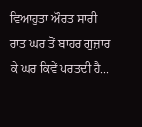ਵਿਆਹੁਤਾ ਔਰਤ ਸਾਰੀ ਰਾਤ ਘਰ ਤੋਂ ਬਾਹਰ ਗੁਜ਼ਾਰ ਕੇ ਘਰ ਕਿਵੇਂ ਪਰਤਦੀ ਹੈ...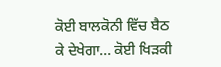ਕੋਈ ਬਾਲਕੋਨੀ ਵਿੱਚ ਬੈਠ ਕੇ ਦੇਖੇਗਾ... ਕੋਈ ਖਿੜਕੀ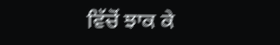ਵਿੱਚੋਂ ਝਾਕ ਕੇ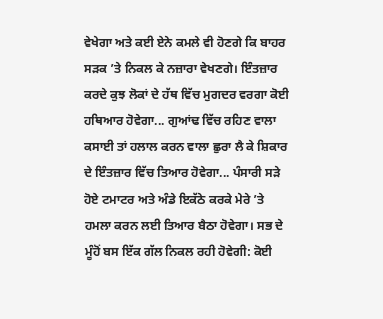ਵੇਖੇਗਾ ਅਤੇ ਕਈ ਏਨੇ ਕਮਲੇ ਵੀ ਹੋਣਗੇ ਕਿ ਬਾਹਰ ਸੜਕ ’ਤੇ ਨਿਕਲ ਕੇ ਨਜ਼ਾਰਾ ਵੇਖਣਗੇ। ਇੰਤਜ਼ਾਰ ਕਰਦੇ ਕੁਝ ਲੋਕਾਂ ਦੇ ਹੱਥ ਵਿੱਚ ਮੁਗਦਰ ਵਰਗਾ ਕੋਈ ਹਥਿਆਰ ਹੋਵੇਗਾ... ਗੁਆਂਢ ਵਿੱਚ ਰਹਿਣ ਵਾਲਾ ਕਸਾਈ ਤਾਂ ਹਲਾਲ ਕਰਨ ਵਾਲਾ ਛੁਰਾ ਲੈ ਕੇ ਸ਼ਿਕਾਰ ਦੇ ਇੰਤਜ਼ਾਰ ਵਿੱਚ ਤਿਆਰ ਹੋਵੇਗਾ... ਪੰਸਾਰੀ ਸੜੇ ਹੋਏ ਟਮਾਟਰ ਅਤੇ ਅੰਡੇ ਇਕੱਠੇ ਕਰਕੇ ਮੇਰੇ ’ਤੇ ਹਮਲਾ ਕਰਨ ਲਈ ਤਿਆਰ ਬੈਠਾ ਹੋਵੇਗਾ। ਸਭ ਦੇ ਮੂੰਹੋਂ ਬਸ ਇੱਕ ਗੱਲ ਨਿਕਲ ਰਹੀ ਹੋਵੇਗੀ: ਕੋਈ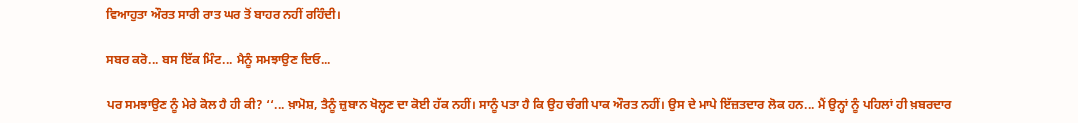ਵਿਆਹੁਤਾ ਔਰਤ ਸਾਰੀ ਰਾਤ ਘਰ ਤੋਂ ਬਾਹਰ ਨਹੀਂ ਰਹਿੰਦੀ।

ਸਬਰ ਕਰੋ... ਬਸ ਇੱਕ ਮਿੰਟ... ਮੈਨੂੰ ਸਮਝਾਉਣ ਦਿਓ...

ਪਰ ਸਮਝਾਉਣ ਨੂੰ ਮੇਰੇ ਕੋਲ ਹੈ ਹੀ ਕੀ? ‘‘... ਖ਼ਾਮੋਸ਼, ਤੈਨੂੰ ਜ਼ੁਬਾਨ ਖੋਲ੍ਹਣ ਦਾ ਕੋਈ ਹੱਕ ਨਹੀਂ। ਸਾਨੂੰ ਪਤਾ ਹੈ ਕਿ ਉਹ ਚੰਗੀ ਪਾਕ ਔਰਤ ਨਹੀਂ। ਉਸ ਦੇ ਮਾਪੇ ਇੱਜ਼ਤਦਾਰ ਲੋਕ ਹਨ... ਮੈਂ ਉਨ੍ਹਾਂ ਨੂੰ ਪਹਿਲਾਂ ਹੀ ਖ਼ਬਰਦਾਰ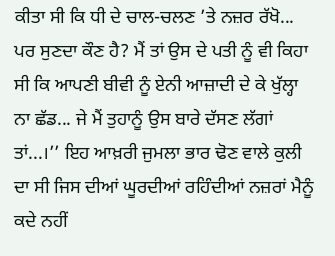ਕੀਤਾ ਸੀ ਕਿ ਧੀ ਦੇ ਚਾਲ-ਚਲਣ ’ਤੇ ਨਜ਼ਰ ਰੱਖੋ... ਪਰ ਸੁਣਦਾ ਕੌਣ ਹੈ? ਮੈਂ ਤਾਂ ਉਸ ਦੇ ਪਤੀ ਨੂੰ ਵੀ ਕਿਹਾ ਸੀ ਕਿ ਆਪਣੀ ਬੀਵੀ ਨੂੰ ਏਨੀ ਆਜ਼ਾਦੀ ਦੇ ਕੇ ਖੁੱਲ੍ਹਾ ਨਾ ਛੱਡ... ਜੇ ਮੈਂ ਤੁਹਾਨੂੰ ਉਸ ਬਾਰੇ ਦੱਸਣ ਲੱਗਾਂ ਤਾਂ...।’’ ਇਹ ਆਖ਼ਰੀ ਜੁਮਲਾ ਭਾਰ ਢੋਣ ਵਾਲੇ ਕੁਲੀ ਦਾ ਸੀ ਜਿਸ ਦੀਆਂ ਘੂਰਦੀਆਂ ਰਹਿੰਦੀਆਂ ਨਜ਼ਰਾਂ ਮੈਨੂੰ ਕਦੇ ਨਹੀਂ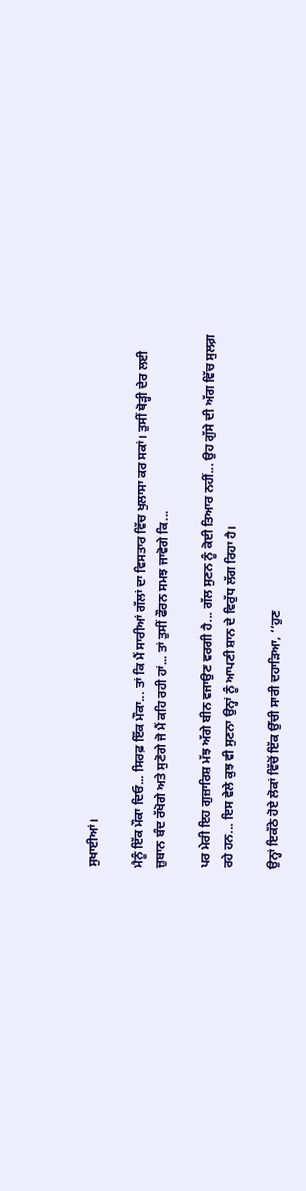ਸੁਖਾਈਆਂ।

ਮੈਨੂੰ ਇੱਕ ਮੌਕਾ ਦਿਓ... ਸਿਰਫ਼ ਇੱਕ ਮੌਕਾ... ਤਾਂ ਕਿ ਮੈਂ ਸਾਰੀਆਂ ਗੱਲਾਂ ਦਾ ਵਿਸਤਾਰ ਵਿੱਚ ਖੁਲਾਸਾ ਕਰ ਸਕਾਂ। ਤੁਸੀਂ ਥੋੜ੍ਹੀ ਦੇਰ ਲਈ ਜ਼ੁਬਾਨ ਬੰਦ ਰੱਖੋਗੇ ਅਤੇ ਸੁਣੋਗੇ ਜੋ ਮੈਂ ਕਹਿ ਰਹੀ ਹਾਂ... ਤਾਂ ਤੁਸੀਂ ਫੌਰਨ ਸਮਝ ਜਾਵੋਗੇ ਕਿ...

ਪਰ ਮੇਰੀ ਇਹ ਗੁਜ਼ਾਰਿਸ਼ ਮੱਝ ਅੱਗੇ ਬੀਨ ਵਜਾਉਣ ਵਰਗੀ ਹੈ... ਗੱਲ ਸੁਣਨ ਨੂੰ ਕੋਈ ਤਿਆਰ ਨਹੀਂ... ਉਹ ਗੁੱਸੇ ਦੀ ਅੱਗ ਵਿੱਚ ਸੁਲਗ਼ ਰਹੇ ਹਨ... ਇਸ ਵੇਲੇ ਕੁਝ ਵੀ ਸੁਣਨਾ ਉਨ੍ਹਾਂ ਨੂੰ ਆਪਣੀ ਸ਼ਾਨ ਦੇ ਵਿਰੁੱਧ ਲੱਗ ਰਿਹਾ ਹੈ।

ਉਨ੍ਹਾਂ ਇਕੱਠੇ ਹੋਏ ਲੋਕਾਂ ਵਿੱਚੋਂ ਇੱਕ ਉੱਚੀ ਸਾਰੀ ਦਹਾੜਿਆ, ‘‘ਹੁਣ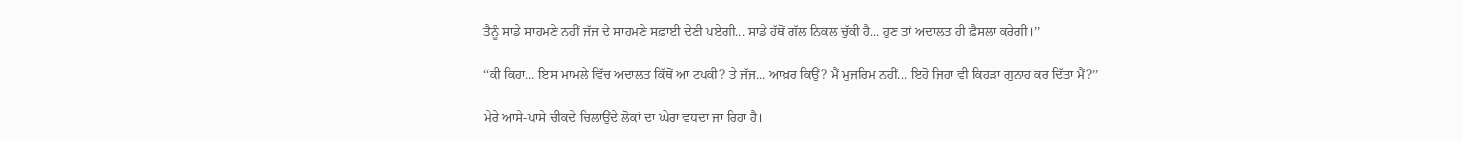ਤੈਨੂੰ ਸਾਡੇ ਸਾਹਮਣੇ ਨਹੀਂ ਜੱਜ ਦੇ ਸਾਹਮਣੇ ਸਫ਼ਾਈ ਦੇਣੀ ਪਏਗੀ... ਸਾਡੇ ਹੱਥੋਂ ਗੱਲ ਨਿਕਲ ਚੁੱਕੀ ਹੈ... ਹੁਣ ਤਾਂ ਅਦਾਲਤ ਹੀ ਫ਼ੈਸਲਾ ਕਰੇਗੀ।’’

‘‘ਕੀ ਕਿਹਾ... ਇਸ ਮਾਮਲੇ ਵਿੱਚ ਅਦਾਲਤ ਕਿੱਥੋਂ ਆ ਟਪਕੀ? ਤੇ ਜੱਜ... ਆਖ਼ਰ ਕਿਉਂ? ਮੈਂ ਮੁਜਰਿਮ ਨਹੀਂ... ਇਹੋ ਜਿਹਾ ਵੀ ਕਿਹੜਾ ਗੁਨਾਹ ਕਰ ਦਿੱਤਾ ਮੈਂ?’’

ਮੇਰੇ ਆਸੇ-ਪਾਸੇ ਚੀਕਦੇ ਚਿਲਾਉਂਦੇ ਲੋਕਾਂ ਦਾ ਘੇਰਾ ਵਧਦਾ ਜਾ ਰਿਹਾ ਹੈ।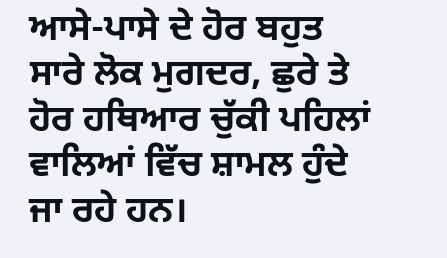ਆਸੇ-ਪਾਸੇ ਦੇ ਹੋਰ ਬਹੁਤ ਸਾਰੇ ਲੋਕ ਮੁਗਦਰ, ਛੁਰੇ ਤੇ ਹੋਰ ਹਥਿਆਰ ਚੁੱਕੀ ਪਹਿਲਾਂ ਵਾਲਿਆਂ ਵਿੱਚ ਸ਼ਾਮਲ ਹੁੰਦੇ ਜਾ ਰਹੇ ਹਨ।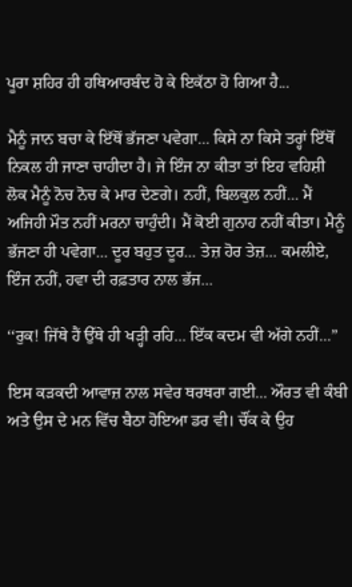ਪੂਰਾ ਸ਼ਹਿਰ ਹੀ ਹਥਿਆਰਬੰਦ ਹੋ ਕੇ ਇਕੱਠਾ ਹੋ ਗਿਆ ਹੈ...

ਮੈਨੂੰ ਜਾਨ ਬਚਾ ਕੇ ਇੱਥੋਂ ਭੱਜਣਾ ਪਵੇਗਾ... ਕਿਸੇ ਨਾ ਕਿਸੇ ਤਰ੍ਹਾਂ ਇੱਥੋਂ ਨਿਕਲ ਹੀ ਜਾਣਾ ਚਾਹੀਦਾ ਹੈ। ਜੇ ਇੰਜ ਨਾ ਕੀਤਾ ਤਾਂ ਇਹ ਵਹਿਸ਼ੀ ਲੋਕ ਮੈਨੂੰ ਨੋਚ ਨੋਚ ਕੇ ਮਾਰ ਦੇਣਗੇ। ਨਹੀਂ, ਬਿਲਕੁਲ ਨਹੀਂ... ਮੈਂ ਅਜਿਹੀ ਮੌਤ ਨਹੀਂ ਮਰਨਾ ਚਾਹੁੰਦੀ। ਮੈਂ ਕੋਈ ਗੁਨਾਹ ਨਹੀਂ ਕੀਤਾ। ਮੈਨੂੰ ਭੱਜਣਾ ਹੀ ਪਵੇਗਾ... ਦੂਰ ਬਹੁਤ ਦੂਰ... ਤੇਜ਼ ਹੋਰ ਤੇਜ਼... ਕਮਲੀਏ, ਇੰਜ ਨਹੀਂ, ਹਵਾ ਦੀ ਰਫ਼ਤਾਰ ਨਾਲ ਭੱਜ...

‘‘ਰੁਕ! ਜਿੱਥੇ ਹੈਂ ਉੱਥੇ ਹੀ ਖੜ੍ਹੀ ਰਹਿ... ਇੱਕ ਕਦਮ ਵੀ ਅੱਗੇ ਨਹੀਂ...’’

ਇਸ ਕੜਕਦੀ ਆਵਾਜ਼ ਨਾਲ ਸਵੇਰ ਥਰਥਰਾ ਗਈ... ਔਰਤ ਵੀ ਕੰਬੀ ਅਤੇ ਉਸ ਦੇ ਮਨ ਵਿੱਚ ਬੈਠਾ ਹੋਇਆ ਡਰ ਵੀ। ਚੌਂਕ ਕੇ ਉਹ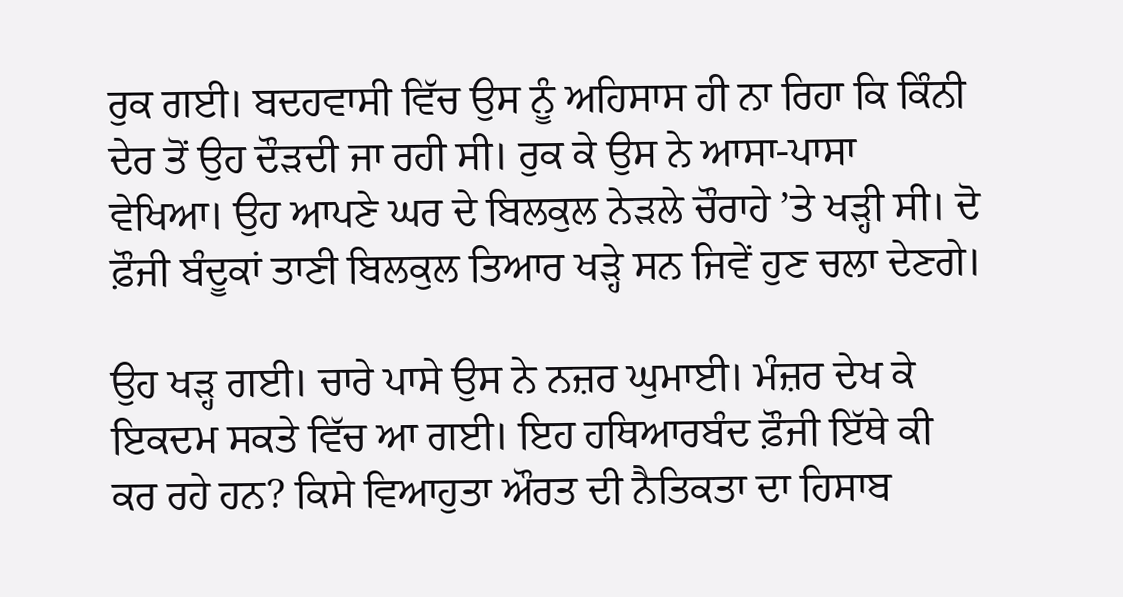ਰੁਕ ਗਈ। ਬਦਹਵਾਸੀ ਵਿੱਚ ਉਸ ਨੂੰ ਅਹਿਸਾਸ ਹੀ ਨਾ ਰਿਹਾ ਕਿ ਕਿੰਨੀ ਦੇਰ ਤੋਂ ਉਹ ਦੌੜਦੀ ਜਾ ਰਹੀ ਸੀ। ਰੁਕ ਕੇ ਉਸ ਨੇ ਆਸਾ-ਪਾਸਾ ਵੇਖਿਆ। ਉਹ ਆਪਣੇ ਘਰ ਦੇ ਬਿਲਕੁਲ ਨੇੜਲੇ ਚੌਰਾਹੇ ’ਤੇ ਖੜ੍ਹੀ ਸੀ। ਦੋ ਫ਼ੌਜੀ ਬੰਦੂਕਾਂ ਤਾਣੀ ਬਿਲਕੁਲ ਤਿਆਰ ਖੜ੍ਹੇ ਸਨ ਜਿਵੇਂ ਹੁਣ ਚਲਾ ਦੇਣਗੇ।

ਉਹ ਖੜ੍ਹ ਗਈ। ਚਾਰੇ ਪਾਸੇ ਉਸ ਨੇ ਨਜ਼ਰ ਘੁਮਾਈ। ਮੰਜ਼ਰ ਦੇਖ ਕੇ ਇਕਦਮ ਸਕਤੇ ਵਿੱਚ ਆ ਗਈ। ਇਹ ਹਥਿਆਰਬੰਦ ਫ਼ੌਜੀ ਇੱਥੇ ਕੀ ਕਰ ਰਹੇ ਹਨ? ਕਿਸੇ ਵਿਆਹੁਤਾ ਔਰਤ ਦੀ ਨੈਤਿਕਤਾ ਦਾ ਹਿਸਾਬ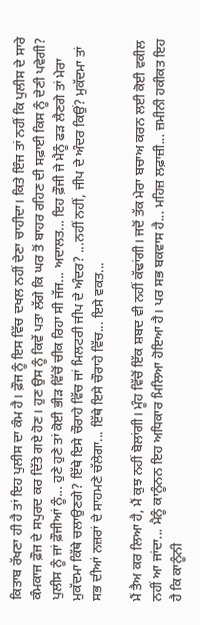ਕਿਤਾਬ ਰੱਖਣਾ ਹੀ ਹੈ ਤਾਂ ਇਹ ਪੁਲੀਸ ਦਾ ਕੰਮ ਹੈ। ਫ਼ੌਜ ਨੂੰ ਇਸ ਵਿੱਚ ਦਖਲ ਨਹੀਂ ਦੇਣਾ ਚਾਹੀਦਾ। ਕਿਤੇ ਇੰਜ ਤਾਂ ਨਹੀਂ ਕਿ ਪੁਲੀਸ ਦੇ ਸਾਰੇ ਕੰਮਕਾਜ ਫ਼ੌਜ ਦੇ ਸਪੁਰਦ ਕਰ ਦਿੱਤੇ ਗਏ ਹੋਣ। ਹੁਣ ਉਸ ਨੂੰ ਕਿਵੇਂ ਪਤਾ ਲੱਗੇ ਕਿ ਘਰ ਤੋਂ ਬਾਹਰ ਰਹਿਣ ਦੀ ਸਫ਼ਾਈ ਕਿਸ ਨੂੰ ਦੇਣੀ ਪਵੇਗੀ? ਪੁਲੀਸ ਨੂੰ ਜਾਂ ਫ਼ੌਜੀਆਂ ਨੂੰ... ਹੁਣੇ ਹੁਣੇ ਤਾਂ ਕੋਈ ਭੀੜ ਵਿੱਚੋਂ ਚੀਕ ਰਿਹਾ ਸੀ ਜੱਜ... ਅਦਾਲਤ... ਇਹ ਫ਼ੌਜੀ ਜੇ ਮੈਨੂੰ ਫੜ ਲੈਣਗੇ ਤਾਂ ਮੇਰਾ ਮੁਕੱਦਮਾ ਕਿੱਥੇ ਚਲਾਉਣਗੇ? ਇੱਥੇ ਇਸੇ ਚੌਰਾਹੇ ਵਿੱਚ ਜਾਂ ਮਿਲਟਰੀ ਜੀਪ ਦੇ ਅੰਦਰ? ...ਨਹੀਂ ਨਹੀਂ, ਜੀਪ ਦੇ ਅੰਦਰ ਕਿਉਂ? ਮੁਕੱਦਮਾ ਤਾਂ ਸਭ ਦੀਆਂ ਨਜ਼ਰਾਂ ਦੇ ਸਾਹਮਣੇ ਚੱਲੇਗਾ... ਇੱਥੇ ਇਸੇ ਚੌਰਾਹੇ ਵਿੱਚ... ਇਸੇ ਵਕਤ...

ਮੈਂ ਤੈਅ ਕਰ ਲਿਆ ਹੈ, ਮੈਂ ਕੁਝ ਨਹੀਂ ਬੋਲਾਂਗੀ। ਮੂੰਹ ਵਿੱਚੋਂ ਇੱਕ ਸ਼ਬਦ ਵੀ ਨਹੀਂ ਕੱਢਾਂਗੀ। ਜਦੋਂ ਤੱਕ ਮੇਰਾ ਬਚਾਅ ਕਰਨ ਲਈ ਕੋਈ ਵਕੀਲ ਨਹੀਂ ਆ ਜਾਂਦਾ... ਮੈਨੂੰ ਕਾਨੂੰਨਨ ਇਹ ਅਧਿਕਾਰ ਮਿਲਿਆ ਹੋਇਆ ਹੈ। ਪਰ ਸਭ ਬਕਵਾਸ ਹੈ... ਮਹਿਜ਼ ਲਫ਼ਾਜ਼ੀ... ਜ਼ਮੀਨੀ ਹਕੀਕਤ ਇਹ ਹੈ ਕਿ ਕਾਨੂੰਨੀ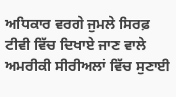ਅਧਿਕਾਰ ਵਰਗੇ ਜੁਮਲੇ ਸਿਰਫ਼ ਟੀਵੀ ਵਿੱਚ ਦਿਖਾਏ ਜਾਣ ਵਾਲੇ ਅਮਰੀਕੀ ਸੀਰੀਅਲਾਂ ਵਿੱਚ ਸੁਣਾਈ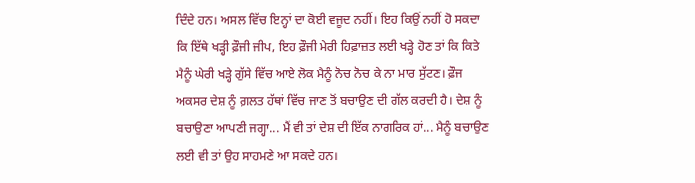ਦਿੰਦੇ ਹਨ। ਅਸਲ ਵਿੱਚ ਇਨ੍ਹਾਂ ਦਾ ਕੋਈ ਵਜੂਦ ਨਹੀਂ। ਇਹ ਕਿਉਂ ਨਹੀਂ ਹੋ ਸਕਦਾ ਕਿ ਇੱਥੇ ਖੜ੍ਹੀ ਫ਼ੌਜੀ ਜੀਪ, ਇਹ ਫ਼ੌਜੀ ਮੇਰੀ ਹਿਫ਼ਾਜ਼ਤ ਲਈ ਖੜ੍ਹੇ ਹੋਣ ਤਾਂ ਕਿ ਕਿਤੇ ਮੈਨੂੰ ਘੇਰੀ ਖੜ੍ਹੇ ਗੁੱਸੇ ਵਿੱਚ ਆਏ ਲੋਕ ਮੈਨੂੰ ਨੋਚ ਨੋਚ ਕੇ ਨਾ ਮਾਰ ਸੁੱਟਣ। ਫ਼ੌਜ ਅਕਸਰ ਦੇਸ਼ ਨੂੰ ਗ਼ਲਤ ਹੱਥਾਂ ਵਿੱਚ ਜਾਣ ਤੋਂ ਬਚਾਉਣ ਦੀ ਗੱਲ ਕਰਦੀ ਹੈ। ਦੇਸ਼ ਨੂੰ ਬਚਾਉਣਾ ਆਪਣੀ ਜਗ੍ਹਾ... ਮੈਂ ਵੀ ਤਾਂ ਦੇਸ਼ ਦੀ ਇੱਕ ਨਾਗਰਿਕ ਹਾਂ... ਮੈਨੂੰ ਬਚਾਉਣ ਲਈ ਵੀ ਤਾਂ ਉਹ ਸਾਹਮਣੇ ਆ ਸਕਦੇ ਹਨ।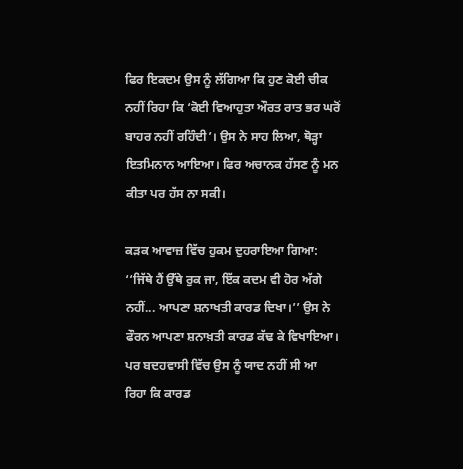ਫਿਰ ਇਕਦਮ ਉਸ ਨੂੰ ਲੱਗਿਆ ਕਿ ਹੁਣ ਕੋਈ ਚੀਕ ਨਹੀਂ ਰਿਹਾ ਕਿ ‘ਕੋਈ ਵਿਆਹੁਤਾ ਔਰਤ ਰਾਤ ਭਰ ਘਰੋਂ ਬਾਹਰ ਨਹੀਂ ਰਹਿੰਦੀ’। ਉਸ ਨੇ ਸਾਹ ਲਿਆ, ਥੋੜ੍ਹਾ ਇਤਮਿਨਾਨ ਆਇਆ। ਫਿਰ ਅਚਾਨਕ ਹੱਸਣ ਨੂੰ ਮਨ ਕੀਤਾ ਪਰ ਹੱਸ ਨਾ ਸਕੀ।

ਕੜਕ ਆਵਾਜ਼ ਵਿੱਚ ਹੁਕਮ ਦੁਹਰਾਇਆ ਗਿਆ: ‘‘ਜਿੱਥੇ ਹੈਂ ਉੱਥੇ ਰੁਕ ਜਾ, ਇੱਕ ਕਦਮ ਵੀ ਹੋਰ ਅੱਗੇ ਨਹੀਂ... ਆਪਣਾ ਸ਼ਨਾਖਤੀ ਕਾਰਡ ਦਿਖਾ।’’ ਉਸ ਨੇ ਫੌਰਨ ਆਪਣਾ ਸ਼ਨਾਖ਼ਤੀ ਕਾਰਡ ਕੱਢ ਕੇ ਵਿਖਾਇਆ। ਪਰ ਬਦਹਵਾਸੀ ਵਿੱਚ ਉਸ ਨੂੰ ਯਾਦ ਨਹੀਂ ਸੀ ਆ ਰਿਹਾ ਕਿ ਕਾਰਡ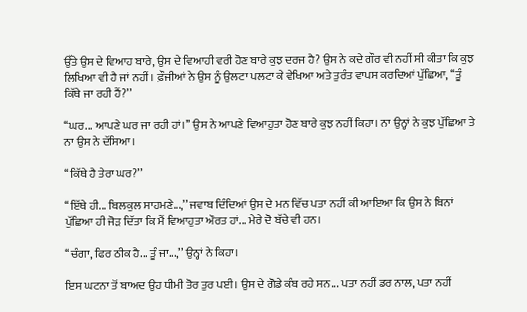ਉੱਤੇ ਉਸ ਦੇ ਵਿਆਹ ਬਾਰੇ, ਉਸ ਦੇ ਵਿਆਹੀ ਵਰੀ ਹੋਣ ਬਾਰੇ ਕੁਝ ਦਰਜ ਹੈ? ਉਸ ਨੇ ਕਦੇ ਗੌਰ ਵੀ ਨਹੀਂ ਸੀ ਕੀਤਾ ਕਿ ਕੁਝ ਲਿਖਿਆ ਵੀ ਹੈ ਜਾਂ ਨਹੀਂ। ਫ਼ੌਜੀਆਂ ਨੇ ਉਸ ਨੂੰ ਉਲਟਾ ਪਲਟਾ ਕੇ ਵੇਖਿਆ ਅਤੇ ਤੁਰੰਤ ਵਾਪਸ ਕਰਦਿਆਂ ਪੁੱਛਿਆ, ‘‘ਤੂੰ ਕਿੱਥੇ ਜਾ ਰਹੀ ਹੈਂ?’’

‘‘ਘਰ... ਆਪਣੇ ਘਰ ਜਾ ਰਹੀ ਹਾਂ।’’ ਉਸ ਨੇ ਆਪਣੇ ਵਿਆਹੁਤਾ ਹੋਣ ਬਾਰੇ ਕੁਝ ਨਹੀਂ ਕਿਹਾ। ਨਾ ਉਨ੍ਹਾਂ ਨੇ ਕੁਝ ਪੁੱਛਿਆ ਤੇ ਨਾ ਉਸ ਨੇ ਦੱਸਿਆ।

‘‘ਕਿੱਥੇ ਹੈ ਤੇਰਾ ਘਰ?’’

‘‘ਇੱਥੇ ਹੀ... ਬਿਲਕੁਲ ਸਾਹਮਣੇ...,’’ ਜਵਾਬ ਦਿੰਦਿਆਂ ਉਸ ਦੇ ਮਨ ਵਿੱਚ ਪਤਾ ਨਹੀਂ ਕੀ ਆਇਆ ਕਿ ਉਸ ਨੇ ਬਿਨਾਂ ਪੁੱਛਿਆ ਹੀ ਜੋੜ ਦਿੱਤਾ ਕਿ ਮੈਂ ਵਿਆਹੁਤਾ ਔਰਤ ਹਾਂ... ਮੇਰੇ ਦੋ ਬੱਚੇ ਵੀ ਹਨ।

‘‘ਚੰਗਾ, ਫਿਰ ਠੀਕ ਹੈ... ਤੂੰ ਜਾ...,’’ ਉਨ੍ਹਾਂ ਨੇ ਕਿਹਾ।

ਇਸ ਘਟਨਾ ਤੋਂ ਬਾਅਦ ਉਹ ਧੀਮੀ ਤੋਰ ਤੁਰ ਪਈ। ਉਸ ਦੇ ਗੋਡੇ ਕੰਬ ਰਹੇ ਸਨ... ਪਤਾ ਨਹੀਂ ਡਰ ਨਾਲ, ਪਤਾ ਨਹੀਂ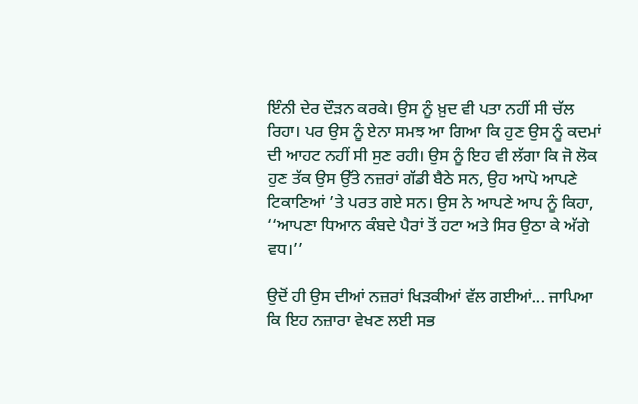ਇੰਨੀ ਦੇਰ ਦੌੜਨ ਕਰਕੇ। ਉਸ ਨੂੰ ਖ਼ੁਦ ਵੀ ਪਤਾ ਨਹੀਂ ਸੀ ਚੱਲ ਰਿਹਾ। ਪਰ ਉਸ ਨੂੰ ਏਨਾ ਸਮਝ ਆ ਗਿਆ ਕਿ ਹੁਣ ਉਸ ਨੂੰ ਕਦਮਾਂ ਦੀ ਆਹਟ ਨਹੀਂ ਸੀ ਸੁਣ ਰਹੀ। ਉਸ ਨੂੰ ਇਹ ਵੀ ਲੱਗਾ ਕਿ ਜੋ ਲੋਕ ਹੁਣ ਤੱਕ ਉਸ ਉੱਤੇ ਨਜ਼ਰਾਂ ਗੱਡੀ ਬੈਠੇ ਸਨ, ਉਹ ਆਪੋ ਆਪਣੇ ਟਿਕਾਣਿਆਂ ’ਤੇ ਪਰਤ ਗਏ ਸਨ। ਉਸ ਨੇ ਆਪਣੇ ਆਪ ਨੂੰ ਕਿਹਾ, ‘‘ਆਪਣਾ ਧਿਆਨ ਕੰਬਦੇ ਪੈਰਾਂ ਤੋਂ ਹਟਾ ਅਤੇ ਸਿਰ ਉਠਾ ਕੇ ਅੱਗੇ ਵਧ।’’

ਉਦੋਂ ਹੀ ਉਸ ਦੀਆਂ ਨਜ਼ਰਾਂ ਖਿੜਕੀਆਂ ਵੱਲ ਗਈਆਂ... ਜਾਪਿਆ ਕਿ ਇਹ ਨਜ਼ਾਰਾ ਵੇਖਣ ਲਈ ਸਭ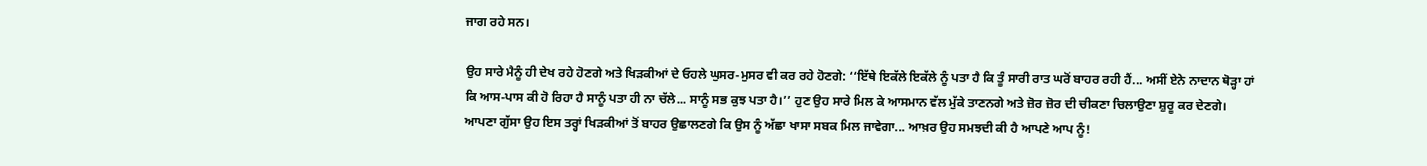ਜਾਗ ਰਹੇ ਸਨ।

ਉਹ ਸਾਰੇ ਮੈਨੂੰ ਹੀ ਦੇਖ ਰਹੇ ਹੋਣਗੇ ਅਤੇ ਖਿੜਕੀਆਂ ਦੇ ਓਹਲੇ ਘੁਸਰ-ਮੁਸਰ ਵੀ ਕਰ ਰਹੇ ਹੋਣਗੇ: ‘‘ਇੱਥੇ ਇਕੱਲੇ ਇਕੱਲੇ ਨੂੰ ਪਤਾ ਹੈ ਕਿ ਤੂੰ ਸਾਰੀ ਰਾਤ ਘਰੋਂ ਬਾਹਰ ਰਹੀ ਹੈਂ... ਅਸੀਂ ਏਨੇ ਨਾਦਾਨ ਥੋੜ੍ਹਾ ਹਾਂ ਕਿ ਆਸ-ਪਾਸ ਕੀ ਹੋ ਰਿਹਾ ਹੈ ਸਾਨੂੰ ਪਤਾ ਹੀ ਨਾ ਚੱਲੇ... ਸਾਨੂੰ ਸਭ ਕੁਝ ਪਤਾ ਹੈ।’’ ਹੁਣ ਉਹ ਸਾਰੇ ਮਿਲ ਕੇ ਆਸਮਾਨ ਵੱਲ ਮੁੱਕੇ ਤਾਣਨਗੇ ਅਤੇ ਜ਼ੋਰ ਜ਼ੋਰ ਦੀ ਚੀਕਣਾ ਚਿਲਾਉਣਾ ਸ਼ੁਰੂ ਕਰ ਦੇਣਗੇ। ਆਪਣਾ ਗੁੱਸਾ ਉਹ ਇਸ ਤਰ੍ਹਾਂ ਖਿੜਕੀਆਂ ਤੋਂ ਬਾਹਰ ਉਛਾਲਣਗੇ ਕਿ ਉਸ ਨੂੰ ਅੱਛਾ ਖਾਸਾ ਸਬਕ ਮਿਲ ਜਾਵੇਗਾ... ਆਖ਼ਰ ਉਹ ਸਮਝਦੀ ਕੀ ਹੈ ਆਪਣੇ ਆਪ ਨੂੰ!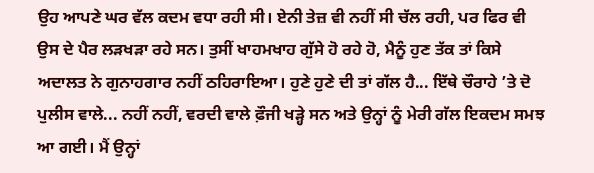ਉਹ ਆਪਣੇ ਘਰ ਵੱਲ ਕਦਮ ਵਧਾ ਰਹੀ ਸੀ। ਏਨੀ ਤੇਜ਼ ਵੀ ਨਹੀਂ ਸੀ ਚੱਲ ਰਹੀ, ਪਰ ਫਿਰ ਵੀ ਉਸ ਦੇ ਪੈਰ ਲੜਖੜਾ ਰਹੇ ਸਨ। ਤੁਸੀਂ ਖਾਹਮਖਾਹ ਗੁੱਸੇ ਹੋ ਰਹੇ ਹੋ, ਮੈਨੂੰ ਹੁਣ ਤੱਕ ਤਾਂ ਕਿਸੇ ਅਦਾਲਤ ਨੇ ਗੁਨਾਹਗਾਰ ਨਹੀਂ ਠਹਿਰਾਇਆ। ਹੁਣੇ ਹੁਣੇ ਦੀ ਤਾਂ ਗੱਲ ਹੈ... ਇੱਥੇ ਚੌਰਾਹੇ ’ਤੇ ਦੋ ਪੁਲੀਸ ਵਾਲੇ... ਨਹੀਂ ਨਹੀਂ, ਵਰਦੀ ਵਾਲੇ ਫ਼ੌਜੀ ਖੜ੍ਹੇ ਸਨ ਅਤੇ ਉਨ੍ਹਾਂ ਨੂੰ ਮੇਰੀ ਗੱਲ ਇਕਦਮ ਸਮਝ ਆ ਗਈ। ਮੈਂ ਉਨ੍ਹਾਂ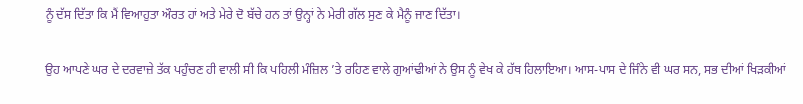ਨੂੰ ਦੱਸ ਦਿੱਤਾ ਕਿ ਮੈਂ ਵਿਆਹੁਤਾ ਔਰਤ ਹਾਂ ਅਤੇ ਮੇਰੇ ਦੋ ਬੱਚੇ ਹਨ ਤਾਂ ਉਨ੍ਹਾਂ ਨੇ ਮੇਰੀ ਗੱਲ ਸੁਣ ਕੇ ਮੈਨੂੰ ਜਾਣ ਦਿੱਤਾ।

ਉਹ ਆਪਣੇ ਘਰ ਦੇ ਦਰਵਾਜ਼ੇ ਤੱਕ ਪਹੁੰਚਣ ਹੀ ਵਾਲੀ ਸੀ ਕਿ ਪਹਿਲੀ ਮੰਜ਼ਿਲ ’ਤੇ ਰਹਿਣ ਵਾਲੇ ਗੁਆਂਢੀਆਂ ਨੇ ਉਸ ਨੂੰ ਵੇਖ ਕੇ ਹੱਥ ਹਿਲਾਇਆ। ਆਸ-ਪਾਸ ਦੇ ਜਿੰਨੇ ਵੀ ਘਰ ਸਨ, ਸਭ ਦੀਆਂ ਖਿੜਕੀਆਂ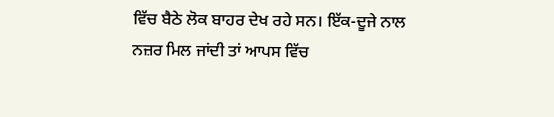ਵਿੱਚ ਬੈਠੇ ਲੋਕ ਬਾਹਰ ਦੇਖ ਰਹੇ ਸਨ। ਇੱਕ-ਦੂਜੇ ਨਾਲ ਨਜ਼ਰ ਮਿਲ ਜਾਂਦੀ ਤਾਂ ਆਪਸ ਵਿੱਚ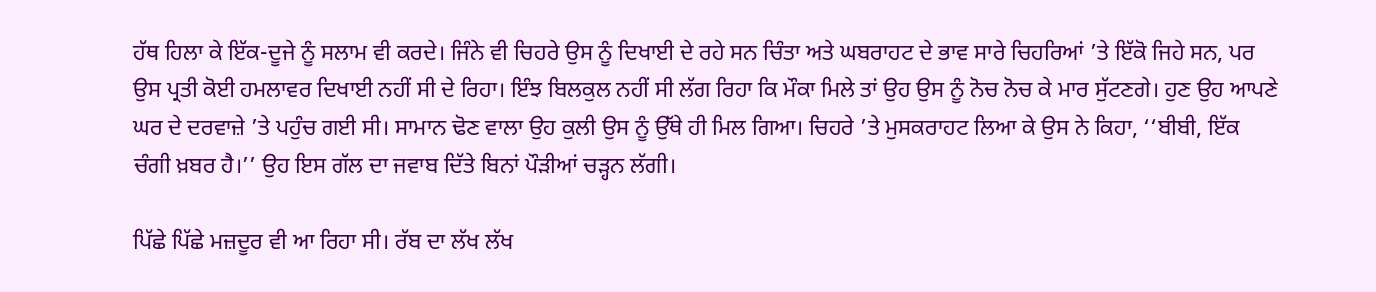ਹੱਥ ਹਿਲਾ ਕੇ ਇੱਕ-ਦੂਜੇ ਨੂੰ ਸਲਾਮ ਵੀ ਕਰਦੇ। ਜਿੰਨੇ ਵੀ ਚਿਹਰੇ ਉਸ ਨੂੰ ਦਿਖਾਈ ਦੇ ਰਹੇ ਸਨ ਚਿੰਤਾ ਅਤੇ ਘਬਰਾਹਟ ਦੇ ਭਾਵ ਸਾਰੇ ਚਿਹਰਿਆਂ ’ਤੇ ਇੱਕੋ ਜਿਹੇ ਸਨ, ਪਰ ਉਸ ਪ੍ਰਤੀ ਕੋਈ ਹਮਲਾਵਰ ਦਿਖਾਈ ਨਹੀਂ ਸੀ ਦੇ ਰਿਹਾ। ਇੰਝ ਬਿਲਕੁਲ ਨਹੀਂ ਸੀ ਲੱਗ ਰਿਹਾ ਕਿ ਮੌਕਾ ਮਿਲੇ ਤਾਂ ਉਹ ਉਸ ਨੂੰ ਨੋਚ ਨੋਚ ਕੇ ਮਾਰ ਸੁੱਟਣਗੇ। ਹੁਣ ਉਹ ਆਪਣੇ ਘਰ ਦੇ ਦਰਵਾਜ਼ੇ ’ਤੇ ਪਹੁੰਚ ਗਈ ਸੀ। ਸਾਮਾਨ ਢੋਣ ਵਾਲਾ ਉਹ ਕੁਲੀ ਉਸ ਨੂੰ ਉੱਥੇ ਹੀ ਮਿਲ ਗਿਆ। ਚਿਹਰੇ ’ਤੇ ਮੁਸਕਰਾਹਟ ਲਿਆ ਕੇ ਉਸ ਨੇ ਕਿਹਾ, ‘‘ਬੀਬੀ, ਇੱਕ ਚੰਗੀ ਖ਼ਬਰ ਹੈ।’’ ਉਹ ਇਸ ਗੱਲ ਦਾ ਜਵਾਬ ਦਿੱਤੇ ਬਿਨਾਂ ਪੌੜੀਆਂ ਚੜ੍ਹਨ ਲੱਗੀ।

ਪਿੱਛੇ ਪਿੱਛੇ ਮਜ਼ਦੂਰ ਵੀ ਆ ਰਿਹਾ ਸੀ। ਰੱਬ ਦਾ ਲੱਖ ਲੱਖ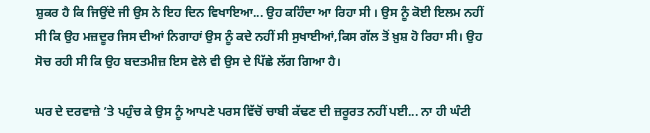ਸ਼ੁਕਰ ਹੈ ਕਿ ਜਿਉਂਦੇ ਜੀ ਉਸ ਨੇ ਇਹ ਦਿਨ ਵਿਖਾਇਆ... ਉਹ ਕਹਿੰਦਾ ਆ ਰਿਹਾ ਸੀ । ਉਸ ਨੂੰ ਕੋਈ ਇਲਮ ਨਹੀਂ ਸੀ ਕਿ ਉਹ ਮਜ਼ਦੂਰ ਜਿਸ ਦੀਆਂ ਨਿਗਾਹਾਂ ਉਸ ਨੂੰ ਕਦੇ ਨਹੀਂ ਸੀ ਸੁਖਾਈਆਂ,ਕਿਸ ਗੱਲ ਤੋਂ ਖ਼ੁਸ਼ ਹੋ ਰਿਹਾ ਸੀ। ਉਹ ਸੋਚ ਰਹੀ ਸੀ ਕਿ ਉਹ ਬਦਤਮੀਜ਼ ਇਸ ਵੇਲੇ ਵੀ ਉਸ ਦੇ ਪਿੱਛੇ ਲੱਗ ਗਿਆ ਹੈ।

ਘਰ ਦੇ ਦਰਵਾਜ਼ੇ ’ਤੇ ਪਹੁੰਚ ਕੇ ਉਸ ਨੂੰ ਆਪਣੇ ਪਰਸ ਵਿੱਚੋਂ ਚਾਬੀ ਕੱਢਣ ਦੀ ਜ਼ਰੂਰਤ ਨਹੀਂ ਪਈ... ਨਾ ਹੀ ਘੰਟੀ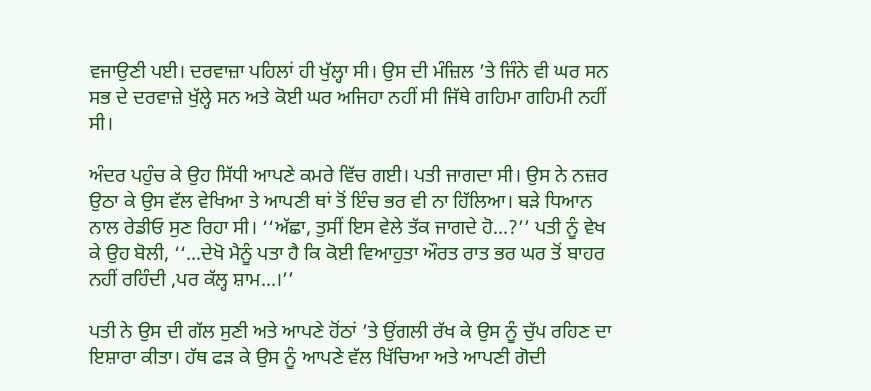ਵਜਾਉਣੀ ਪਈ। ਦਰਵਾਜ਼ਾ ਪਹਿਲਾਂ ਹੀ ਖੁੱਲ੍ਹਾ ਸੀ। ਉਸ ਦੀ ਮੰਜ਼ਿਲ ’ਤੇ ਜਿੰਨੇ ਵੀ ਘਰ ਸਨ ਸਭ ਦੇ ਦਰਵਾਜ਼ੇ ਖੁੱਲ੍ਹੇ ਸਨ ਅਤੇ ਕੋਈ ਘਰ ਅਜਿਹਾ ਨਹੀਂ ਸੀ ਜਿੱਥੇ ਗਹਿਮਾ ਗਹਿਮੀ ਨਹੀਂ ਸੀ।

ਅੰਦਰ ਪਹੁੰਚ ਕੇ ਉਹ ਸਿੱਧੀ ਆਪਣੇ ਕਮਰੇ ਵਿੱਚ ਗਈ। ਪਤੀ ਜਾਗਦਾ ਸੀ। ਉਸ ਨੇ ਨਜ਼ਰ ਉਠਾ ਕੇ ਉਸ ਵੱਲ ਵੇਖਿਆ ਤੇ ਆਪਣੀ ਥਾਂ ਤੋਂ ਇੰਚ ਭਰ ਵੀ ਨਾ ਹਿੱਲਿਆ। ਬੜੇ ਧਿਆਨ ਨਾਲ ਰੇਡੀਓ ਸੁਣ ਰਿਹਾ ਸੀ। ‘‘ਅੱਛਾ, ਤੁਸੀਂ ਇਸ ਵੇਲੇ ਤੱਕ ਜਾਗਦੇ ਹੋ...?’’ ਪਤੀ ਨੂੰ ਵੇਖ ਕੇ ਉਹ ਬੋਲੀ, ‘‘...ਦੇਖੋ ਮੈਨੂੰ ਪਤਾ ਹੈ ਕਿ ਕੋਈ ਵਿਆਹੁਤਾ ਔਰਤ ਰਾਤ ਭਰ ਘਰ ਤੋਂ ਬਾਹਰ ਨਹੀਂ ਰਹਿੰਦੀ ,ਪਰ ਕੱਲ੍ਹ ਸ਼ਾਮ...।’’

ਪਤੀ ਨੇ ਉਸ ਦੀ ਗੱਲ ਸੁਣੀ ਅਤੇ ਆਪਣੇ ਹੋਂਠਾਂ ’ਤੇ ਉਂਗਲੀ ਰੱਖ ਕੇ ਉਸ ਨੂੰ ਚੁੱਪ ਰਹਿਣ ਦਾ ਇਸ਼ਾਰਾ ਕੀਤਾ। ਹੱਥ ਫੜ ਕੇ ਉਸ ਨੂੰ ਆਪਣੇ ਵੱਲ ਖਿੱਚਿਆ ਅਤੇ ਆਪਣੀ ਗੋਦੀ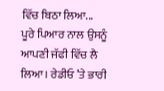ਵਿੱਚ ਬਿਠਾ ਲਿਆ... ਪੂਰੇ ਪਿਆਰ ਨਾਲ ਉਸਨੂੰ ਆਪਣੀ ਜੱਫੀ ਵਿੱਚ ਲੈ ਲਿਆ। ਰੇਡੀਓ ’ਤੇ ਭਾਰੀ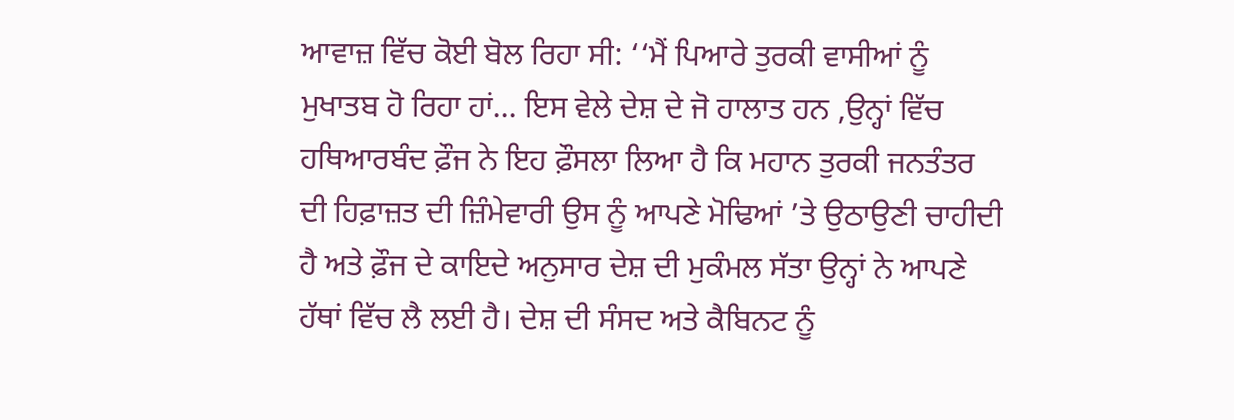ਆਵਾਜ਼ ਵਿੱਚ ਕੋਈ ਬੋਲ ਰਿਹਾ ਸੀ: ‘‘ਮੈਂ ਪਿਆਰੇ ਤੁਰਕੀ ਵਾਸੀਆਂ ਨੂੰ ਮੁਖਾਤਬ ਹੋ ਰਿਹਾ ਹਾਂ... ਇਸ ਵੇਲੇ ਦੇਸ਼ ਦੇ ਜੋ ਹਾਲਾਤ ਹਨ ,ਉਨ੍ਹਾਂ ਵਿੱਚ ਹਥਿਆਰਬੰਦ ਫ਼ੌਜ ਨੇ ਇਹ ਫ਼ੌਸਲਾ ਲਿਆ ਹੈ ਕਿ ਮਹਾਨ ਤੁਰਕੀ ਜਨਤੰਤਰ ਦੀ ਹਿਫ਼ਾਜ਼ਤ ਦੀ ਜ਼ਿੰਮੇਵਾਰੀ ਉਸ ਨੂੰ ਆਪਣੇ ਮੋਢਿਆਂ ’ਤੇ ਉਠਾਉਣੀ ਚਾਹੀਦੀ ਹੈ ਅਤੇ ਫ਼ੌਜ ਦੇ ਕਾਇਦੇ ਅਨੁਸਾਰ ਦੇਸ਼ ਦੀ ਮੁਕੰਮਲ ਸੱਤਾ ਉਨ੍ਹਾਂ ਨੇ ਆਪਣੇ ਹੱਥਾਂ ਵਿੱਚ ਲੈ ਲਈ ਹੈ। ਦੇਸ਼ ਦੀ ਸੰਸਦ ਅਤੇ ਕੈਬਿਨਟ ਨੂੰ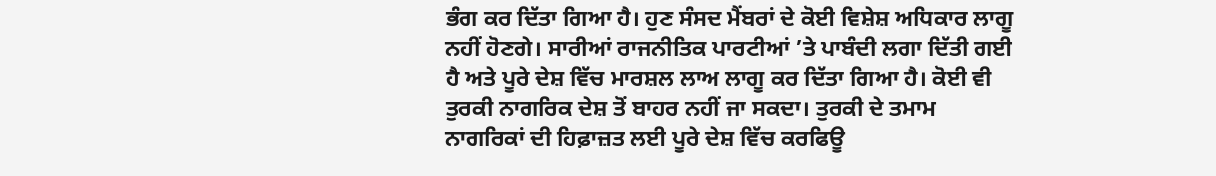ਭੰਗ ਕਰ ਦਿੱਤਾ ਗਿਆ ਹੈ। ਹੁਣ ਸੰਸਦ ਮੈਂਬਰਾਂ ਦੇ ਕੋਈ ਵਿਸ਼ੇਸ਼ ਅਧਿਕਾਰ ਲਾਗੂ ਨਹੀਂ ਹੋਣਗੇ। ਸਾਰੀਆਂ ਰਾਜਨੀਤਿਕ ਪਾਰਟੀਆਂ ’ਤੇ ਪਾਬੰਦੀ ਲਗਾ ਦਿੱਤੀ ਗਈ ਹੈ ਅਤੇ ਪੂਰੇ ਦੇਸ਼ ਵਿੱਚ ਮਾਰਸ਼ਲ ਲਾਅ ਲਾਗੂ ਕਰ ਦਿੱਤਾ ਗਿਆ ਹੈ। ਕੋਈ ਵੀ ਤੁਰਕੀ ਨਾਗਰਿਕ ਦੇਸ਼ ਤੋਂ ਬਾਹਰ ਨਹੀਂ ਜਾ ਸਕਦਾ। ਤੁਰਕੀ ਦੇ ਤਮਾਮ ਨਾਗਰਿਕਾਂ ਦੀ ਹਿਫ਼ਾਜ਼ਤ ਲਈ ਪੂਰੇ ਦੇਸ਼ ਵਿੱਚ ਕਰਫਿਊ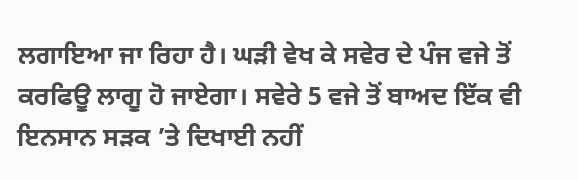ਲਗਾਇਆ ਜਾ ਰਿਹਾ ਹੈ। ਘੜੀ ਵੇਖ ਕੇ ਸਵੇਰ ਦੇ ਪੰਜ ਵਜੇ ਤੋਂ ਕਰਫਿਊ ਲਾਗੂ ਹੋ ਜਾਏਗਾ। ਸਵੇਰੇ 5 ਵਜੇ ਤੋਂ ਬਾਅਦ ਇੱਕ ਵੀ ਇਨਸਾਨ ਸੜਕ ’ਤੇ ਦਿਖਾਈ ਨਹੀਂ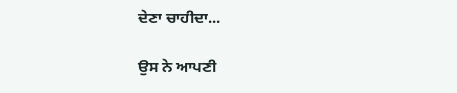ਦੇਣਾ ਚਾਹੀਦਾ...

ਉਸ ਨੇ ਆਪਣੀ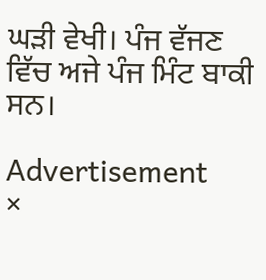ਘੜੀ ਵੇਖੀ। ਪੰਜ ਵੱਜਣ ਵਿੱਚ ਅਜੇ ਪੰਜ ਮਿੰਟ ਬਾਕੀ ਸਨ।

Advertisement
×